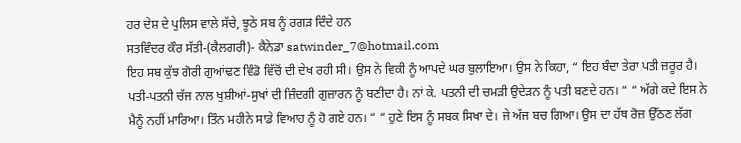ਹਰ ਦੇਸ਼ ਦੇ ਪੁਲਿਸ ਵਾਲੇ ਸੱਚੇ, ਝੂਠੇ ਸਬ ਨੂੰ ਰਗੜ ਦਿੰਦੇ ਹਨ
ਸਤਵਿੰਦਰ ਕੌਰ ਸੱਤੀ-(ਕੈਲਗਰੀ)- ਕੈਨੇਡਾ satwinder_7@hotmail.com
ਇਹ ਸਬ ਕੁੱਝ ਗੋਰੀ ਗੁਆਂਢਣ ਵਿੰਡੋ ਵਿੱਚੋਂ ਦੀ ਦੇਖ ਰਹੀ ਸੀ। ਉਸ ਨੇ ਵਿਕੀ ਨੂੰ ਆਪਦੇ ਘਰ ਬੁਲਾਇਆ। ਉਸ ਨੇ ਕਿਹਾ, “ ਇਹ ਬੰਦਾ ਤੇਰਾ ਪਤੀ ਜ਼ਰੂਰ ਹੈ। ਪਤੀ-ਪਤਨੀ ਚੱਜ ਨਾਲ ਖੁਸ਼ੀਆਂ-ਸੁਖਾਂ ਦੀ ਜ਼ਿੰਦਗੀ ਗੁਜ਼ਾਰਨ ਨੂੰ ਬਣੀਦਾ ਹੈ। ਨਾਂ ਕੇ. ਪਤਨੀ ਦੀ ਚਮੜੀ ਉਦੇੜਨ ਨੂੰ ਪਤੀ ਬਣਦੇ ਹਨ। “ “ ਅੱਗੇ ਕਦੇ ਇਸ ਨੇ ਮੈਨੂੰ ਨਹੀਂ ਮਾਰਿਆ। ਤਿੰਨ ਮਹੀਨੇ ਸਾਡੇ ਵਿਆਹ ਨੂੰ ਹੋ ਗਏ ਹਨ। “ “ ਹੁਣੇ ਇਸ ਨੂੰ ਸਬਕ ਸਿਖਾ ਦੇ। ਜੇ ਅੱਜ ਬਚ ਗਿਆ। ਉਸ ਦਾ ਹੱਥ ਰੋਜ਼ ਉੱਠਣ ਲੱਗ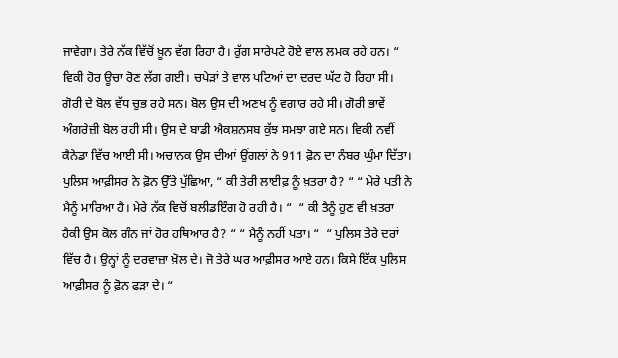ਜਾਵੇਗਾ। ਤੇਰੇ ਨੱਕ ਵਿੱਚੋਂ ਖ਼ੂਨ ਵੱਗ ਰਿਹਾ ਹੈ। ਰੁੱਗ ਸਾਰੇਪਟੇ ਹੋਏ ਵਾਲ ਲਮਕ ਰਹੇ ਹਨ। “ ਵਿਕੀ ਹੋਰ ਊਚਾ ਰੋਣ ਲੱਗ ਗਈ। ਚਪੇੜਾਂ ਤੇ ਵਾਲ ਪਟਿਆਂ ਦਾ ਦਰਦ ਘੱਟ ਹੋ ਰਿਹਾ ਸੀ। ਗੋਰੀ ਦੇ ਬੋਲ ਵੱਧ ਚੁਭ ਰਹੇ ਸਨ। ਬੋਲ ਉਸ ਦੀ ਅਣਖ ਨੂੰ ਵਗਾਰ ਰਹੇ ਸੀ। ਗੋਰੀ ਭਾਵੇਂ ਅੰਗਰੇਜ਼ੀ ਬੋਲ ਰਹੀ ਸੀ। ਉਸ ਦੇ ਬਾਡੀ ਐਕਸ਼ਨਸਬ ਕੁੱਝ ਸਮਝਾ ਗਏ ਸਨ। ਵਿਕੀ ਨਵੀਂ ਕੈਨੇਡਾ ਵਿੱਚ ਆਈ ਸੀ। ਅਚਾਨਕ ਉਸ ਦੀਆਂ ਉਂਗਲਾਂ ਨੇ 911 ਫ਼ੋਨ ਦਾ ਨੰਬਰ ਘੁੰਮਾ ਦਿੱਤਾ। ਪੁਲਿਸ ਆਫ਼ੀਸਰ ਨੇ ਫ਼ੋਨ ਉੱਤੇ ਪੁੱਛਿਆ, “ ਕੀ ਤੇਰੀ ਲਾਈਫ਼ ਨੂੰ ਖ਼ਤਰਾ ਹੈ? “ “ ਮੇਰੇ ਪਤੀ ਨੇ ਮੈਨੂੰ ਮਾਰਿਆ ਹੈ। ਮੇਰੇ ਨੱਕ ਵਿਚੋਂ ਬਲੀਡਇੰਗ ਹੋ ਰਹੀ ਹੈ। “  “ ਕੀ ਤੈਨੂੰ ਹੁਣ ਵੀ ਖ਼ਤਰਾ ਹੈਕੀ ਉਸ ਕੋਲ ਗੰਨ ਜਾਂ ਹੋਰ ਹਥਿਆਰ ਹੈ? “ “ ਮੈਨੂੰ ਨਹੀਂ ਪਤਾ। “  “ ਪੁਲਿਸ ਤੇਰੇ ਦਰਾਂ ਵਿੱਚ ਹੈ। ਉਨ੍ਹਾਂ ਨੂੰ ਦਰਵਾਜ਼ਾ ਖ਼ੋਲ ਦੇ। ਜੋ ਤੇਰੇ ਘਰ ਆਫ਼ੀਸਰ ਆਏ ਹਨ। ਕਿਸੇ ਇੱਕ ਪੁਲਿਸ ਆਫ਼ੀਸਰ ਨੂੰ ਫ਼ੋਨ ਫੜਾ ਦੇ। “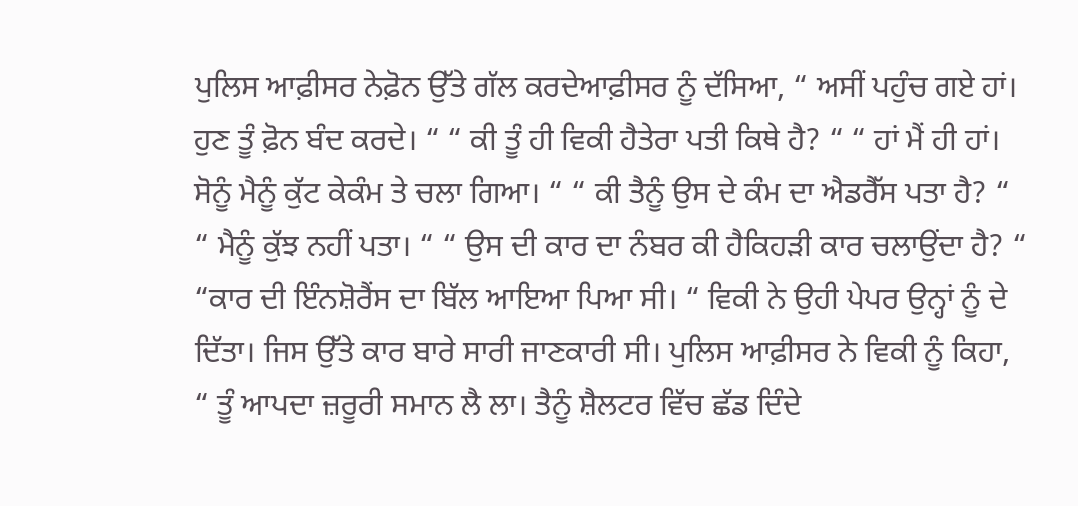ਪੁਲਿਸ ਆਫ਼ੀਸਰ ਨੇਫ਼ੋਨ ਉੱਤੇ ਗੱਲ ਕਰਦੇਆਫ਼ੀਸਰ ਨੂੰ ਦੱਸਿਆ, “ ਅਸੀਂ ਪਹੁੰਚ ਗਏ ਹਾਂ। ਹੁਣ ਤੂੰ ਫ਼ੋਨ ਬੰਦ ਕਰਦੇ। “ “ ਕੀ ਤੂੰ ਹੀ ਵਿਕੀ ਹੈਤੇਰਾ ਪਤੀ ਕਿਥੇ ਹੈ? “ “ ਹਾਂ ਮੈਂ ਹੀ ਹਾਂ। ਸੋਨੂੰ ਮੈਨੂੰ ਕੁੱਟ ਕੇਕੰਮ ਤੇ ਚਲਾ ਗਿਆ। “ “ ਕੀ ਤੈਨੂੰ ਉਸ ਦੇ ਕੰਮ ਦਾ ਐਡਰੈੱਸ ਪਤਾ ਹੈ? “ “ ਮੈਨੂੰ ਕੁੱਝ ਨਹੀਂ ਪਤਾ। “ “ ਉਸ ਦੀ ਕਾਰ ਦਾ ਨੰਬਰ ਕੀ ਹੈਕਿਹੜੀ ਕਾਰ ਚਲਾਉਂਦਾ ਹੈ? “  “ਕਾਰ ਦੀ ਇੰਨਸ਼ੋਰੈਂਸ ਦਾ ਬਿੱਲ ਆਇਆ ਪਿਆ ਸੀ। “ ਵਿਕੀ ਨੇ ਉਹੀ ਪੇਪਰ ਉਨ੍ਹਾਂ ਨੂੰ ਦੇ ਦਿੱਤਾ। ਜਿਸ ਉੱਤੇ ਕਾਰ ਬਾਰੇ ਸਾਰੀ ਜਾਣਕਾਰੀ ਸੀ। ਪੁਲਿਸ ਆਫ਼ੀਸਰ ਨੇ ਵਿਕੀ ਨੂੰ ਕਿਹਾ, “ ਤੂੰ ਆਪਦਾ ਜ਼ਰੂਰੀ ਸਮਾਨ ਲੈ ਲਾ। ਤੈਨੂੰ ਸ਼ੈਲਟਰ ਵਿੱਚ ਛੱਡ ਦਿੰਦੇ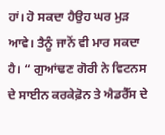ਹਾਂ। ਹੋ ਸਕਦਾ ਹੈਉਹ ਘਰ ਮੁੜ ਆਵੇ। ਤੈਨੂੰ ਜਾਨੋਂ ਵੀ ਮਾਰ ਸਕਦਾ ਹੈ। “ ਗੁਆਂਢਣ ਗੋਰੀ ਨੇ ਵਿਟਨਸ ਦੇ ਸਾਈਨ ਕਰਕੇਫ਼ੋਨ ਤੇ ਐਡਰੈੱਸ ਦੇ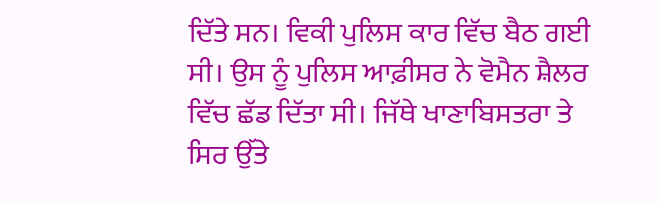ਦਿੱਤੇ ਸਨ। ਵਿਕੀ ਪੁਲਿਸ ਕਾਰ ਵਿੱਚ ਬੈਠ ਗਈ ਸੀ। ਉਸ ਨੂੰ ਪੁਲਿਸ ਆਫ਼ੀਸਰ ਨੇ ਵੋਮੈਨ ਸ਼ੈਲਰ ਵਿੱਚ ਛੱਡ ਦਿੱਤਾ ਸੀ। ਜਿੱਥੇ ਖਾਣਾਬਿਸਤਰਾ ਤੇ ਸਿਰ ਉੱਤੇ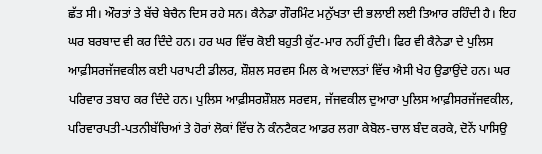ਛੱਤ ਸੀ। ਔਰਤਾਂ ਤੇ ਬੱਚੇ ਬੇਚੈਨ ਦਿਸ ਰਹੇ ਸਨ। ਕੈਨੇਡਾ ਗੌਰਮਿੰਟ ਮਨੁੱਖਤਾ ਦੀ ਭਲਾਈ ਲਈ ਤਿਆਰ ਰਹਿੰਦੀ ਹੈ। ਇਹ ਘਰ ਬਰਬਾਦ ਵੀ ਕਰ ਦਿੰਦੇ ਹਨ। ਹਰ ਘਰ ਵਿੱਚ ਕੋਈ ਬਹੁਤੀ ਕੁੱਟ-ਮਾਰ ਨਹੀਂ ਹੁੰਦੀ। ਫਿਰ ਵੀ ਕੈਨੇਡਾ ਦੇ ਪੁਲਿਸ ਆਫ਼ੀਸਰਜੱਜਵਕੀਲ ਕਈ ਪਰਾਪਟੀ ਡੀਲਰ, ਸ਼ੌਸ਼ਲ ਸਰਵਸ ਮਿਲ ਕੇ ਅਦਾਲਤਾਂ ਵਿੱਚ ਐਸੀ ਖੇਹ ਉਡਾਉਂਦੇ ਹਨ। ਘਰ ਪਰਿਵਾਰ ਤਬਾਹ ਕਰ ਦਿੰਦੇ ਹਨ। ਪੁਲਿਸ ਆਫ਼ੀਸਰਸ਼ੌਸ਼ਲ ਸਰਵਸ, ਜੱਜਵਕੀਲ ਦੁਆਰਾ ਪੁਲਿਸ ਆਫ਼ੀਸਰਜੱਜਵਕੀਲ, ਪਰਿਵਾਰਪਤੀ-ਪਤਨੀਬੱਚਿਆਂ ਤੇ ਹੋਰਾਂ ਲੋਕਾਂ ਵਿੱਚ ਨੋ ਕੰਨਟੈਕਟ ਆਡਰ ਲਗਾ ਕੇਬੋਲ-ਚਾਲ ਬੰਦ ਕਰਕੇ, ਦੋਨੇਂ ਪਾਸਿਉ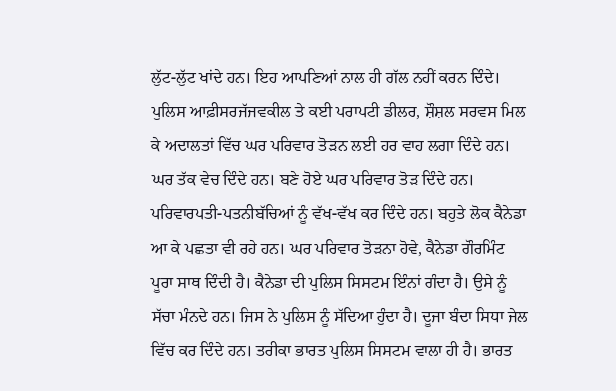ਲੁੱਟ-ਲੁੱਟ ਖਾਂਦੇ ਹਨ। ਇਹ ਆਪਣਿਆਂ ਨਾਲ ਹੀ ਗੱਲ ਨਹੀਂ ਕਰਨ ਦਿੰਦੇ। ਪੁਲਿਸ ਆਫ਼ੀਸਰਜੱਜਵਕੀਲ ਤੇ ਕਈ ਪਰਾਪਟੀ ਡੀਲਰ, ਸ਼ੌਸ਼ਲ ਸਰਵਸ ਮਿਲ ਕੇ ਅਦਾਲਤਾਂ ਵਿੱਚ ਘਰ ਪਰਿਵਾਰ ਤੋੜਨ ਲਈ ਹਰ ਵਾਹ ਲਗਾ ਦਿੰਦੇ ਹਨ। ਘਰ ਤੱਕ ਵੇਚ ਦਿੰਦੇ ਹਨ। ਬਣੇ ਹੋਏ ਘਰ ਪਰਿਵਾਰ ਤੋੜ ਦਿੰਦੇ ਹਨ। ਪਰਿਵਾਰਪਤੀ-ਪਤਨੀਬੱਚਿਆਂ ਨੂੰ ਵੱਖ-ਵੱਖ ਕਰ ਦਿੰਦੇ ਹਨ। ਬਹੁਤੇ ਲੋਕ ਕੈਨੇਡਾ ਆ ਕੇ ਪਛਤਾ ਵੀ ਰਹੇ ਹਨ। ਘਰ ਪਰਿਵਾਰ ਤੋੜਨਾ ਹੋਵੇ, ਕੈਨੇਡਾ ਗੌਰਮਿੰਟ ਪੂਰਾ ਸਾਥ ਦਿੰਦੀ ਹੈ। ਕੈਨੇਡਾ ਦੀ ਪੁਲਿਸ ਸਿਸਟਮ ਇੰਨਾਂ ਗੰਦਾ ਹੈ। ਉਸੇ ਨੂੰ ਸੱਚਾ ਮੰਨਦੇ ਹਨ। ਜਿਸ ਨੇ ਪੁਲਿਸ ਨੂੰ ਸੱਦਿਆ ਹੁੰਦਾ ਹੈ। ਦੂਜਾ ਬੰਦਾ ਸਿਧਾ ਜੇਲ ਵਿੱਚ ਕਰ ਦਿੰਦੇ ਹਨ। ਤਰੀਕਾ ਭਾਰਤ ਪੁਲਿਸ ਸਿਸਟਮ ਵਾਲਾ ਹੀ ਹੈ। ਭਾਰਤ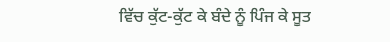ਵਿੱਚ ਕੁੱਟ-ਕੁੱਟ ਕੇ ਬੰਦੇ ਨੂੰ ਪਿੰਜ ਕੇ ਸੂਤ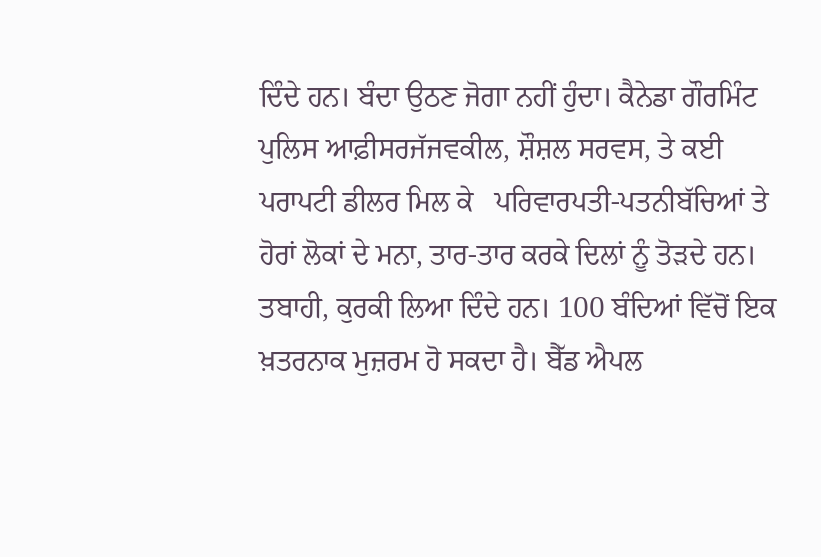ਦਿੰਦੇ ਹਨ। ਬੰਦਾ ਉਠਣ ਜੋਗਾ ਨਹੀਂ ਹੁੰਦਾ। ਕੈਨੇਡਾ ਗੌਰਮਿੰਟ ਪੁਲਿਸ ਆਫ਼ੀਸਰਜੱਜਵਕੀਲ, ਸ਼ੌਸ਼ਲ ਸਰਵਸ, ਤੇ ਕਈ ਪਰਾਪਟੀ ਡੀਲਰ ਮਿਲ ਕੇ   ਪਰਿਵਾਰਪਤੀ-ਪਤਨੀਬੱਚਿਆਂ ਤੇ ਹੋਰਾਂ ਲੋਕਾਂ ਦੇ ਮਨਾ, ਤਾਰ-ਤਾਰ ਕਰਕੇ ਦਿਲਾਂ ਨੂੰ ਤੋੜਦੇ ਹਨ। ਤਬਾਹੀ, ਕੁਰਕੀ ਲਿਆ ਦਿੰਦੇ ਹਨ। 100 ਬੰਦਿਆਂ ਵਿੱਚੋਂ ਇਕ ਖ਼ਤਰਨਾਕ ਮੁਜ਼ਰਮ ਹੋ ਸਕਦਾ ਹੈ। ਬੈੱਡ ਐਪਲ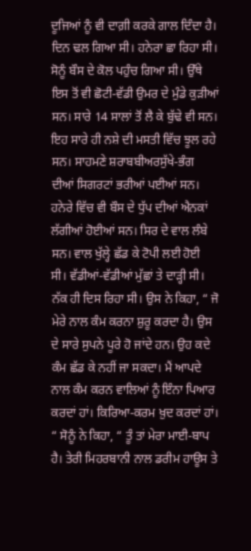ਦੂਜਿਆਂ ਨੂੰ ਵੀ ਦਾਗ਼ੀ ਕਰਕੇ ਗਾਲ ਦਿੰਦਾ ਹੈ।
ਦਿਨ ਢਲ ਗਿਆ ਸੀ। ਹਨੇਰਾ ਛਾ ਰਿਹਾ ਸੀ। ਸੋਨੂੰ ਬੌਸ ਦੇ ਕੋਲ ਪਹੁੰਚ ਗਿਆ ਸੀ। ਉੱਥੇ ਇਸ ਤੋਂ ਵੀ ਛੋਟੀ-ਵੱਡੀ ਉਮਰ ਦੇ ਮੁੰਡੇ ਕੁੜੀਆਂ ਸਨ। ਸਾਰੇ 14 ਸਾਲਾਂ ਤੋਂ ਲੈ ਕੇ ਬੁੱਢੇ ਵੀ ਸਨ। ਇਹ ਸਾਰੇ ਹੀ ਨਸ਼ੇ ਦੀ ਮਸਤੀ ਵਿੱਚ ਝੂਲ ਰਹੇ ਸਨ। ਸਾਹਮਣੇ ਸ਼ਰਾਬਬੀਅਰਸੁੱਖੇ-ਭੰਗ ਦੀਆਂ ਸਿਗਰਟਾਂ ਭਰੀਆਂ ਪਈਆਂ ਸਨ। ਹਨੇਰੇ ਵਿੱਚ ਵੀ ਬੌਸ ਦੇ ਧੁੱਪ ਦੀਆਂ ਐਨਕਾਂ ਲੱਗੀਆਂ ਹੋਈਆਂ ਸਨ। ਸਿਰ ਦੇ ਵਾਲ ਲੰਬੇ ਸਨ। ਵਾਲ ਖੁੱਲ੍ਹੇ ਛੱਡ ਕੇ ਟੋਪੀ ਲਈ ਹੋਈ ਸੀ। ਵੱਡੀਆਂ-ਵੱਡੀਆਂ ਮੁੱਛਾਂ ਤੇ ਦਾੜ੍ਹੀ ਸੀ। ਨੱਕ ਹੀ ਦਿਸ ਰਿਹਾ ਸੀ। ਉਸ ਨੇ ਕਿਹਾ, “ ਜੋ ਮੇਰੇ ਨਾਲ ਕੰਮ ਕਰਨਾ ਸ਼ੁਰੂ ਕਰਦਾ ਹੈ। ਉਸ ਦੇ ਸਾਰੇ ਸੁਪਨੇ ਪੂਰੇ ਹੋ ਜਾਂਦੇ ਹਨ। ਉਹ ਕਦੇ ਕੰਮ ਛੱਡ ਕੇ ਨਹੀਂ ਜਾ ਸਕਦਾ। ਮੈਂ ਆਪਦੇ ਨਾਲ ਕੰਮ ਕਰਨ ਵਾਲਿਆਂ ਨੂੰ ਇੰਨਾ ਪਿਆਰ ਕਰਦਾਂ ਹਾਂ। ਕਿਰਿਆ-ਕਰਮ ਖ਼ੁਦ ਕਰਦਾਂ ਹਾਂ। “ ਸੋਨੂੰ ਨੇ ਕਿਹਾ, “ ਤੂੰ ਤਾਂ ਮੇਰਾ ਮਾਈ-ਬਾਪ ਹੈ। ਤੇਰੀ ਮਿਹਰਬਾਨੀ ਨਾਲ ਡਰੀਮ ਹਾਊਸ ਤੇ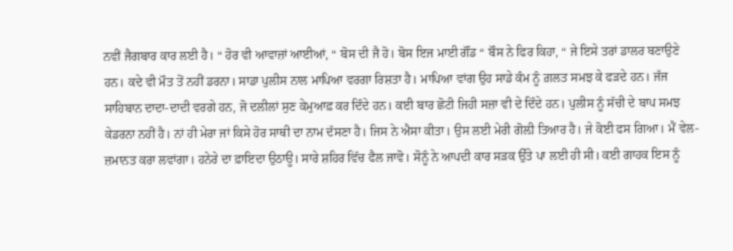ਨਵੀਂ ਜੈਗਬਾਰ ਕਾਰ ਲਈ ਹੈ। “ ਹੋਰ ਵੀ ਆਵਾਜ਼ਾਂ ਆਈਆਂ, “ ਬੋਸ ਦੀ ਜੈ ਹੋ। ਬੋਸ ਇਜ ਮਾਈ ਗੌਂਡ “ ਬੌਸ ਨੇ ਫਿਰ ਕਿਹਾ, “ ਜੇ ਇਸੇ ਤਰਾਂ ਡਾਲਰ ਬਣਾਉਣੇ ਹਨ। ਕਦੇ ਵੀ ਮੌਤ ਤੋਂ ਨਹੀਂ ਡਰਨਾ। ਸਾਡਾ ਪੁਲੀਸ ਨਾਲ ਮਾਪਿਆ ਵਰਗਾ ਰਿਸ਼ਤਾ ਹੈ। ਮਾਪਿਆ ਵਾਂਗ ਉਹ ਸਾਡੇ ਕੰਮ ਨੂੰ ਗ਼ਲਤ ਸਮਝ ਕੇ ਫੜਦੇ ਹਨ। ਜੱਜ ਸਾਹਿਬਾਨ ਦਾਦਾ-ਦਾਦੀ ਵਰਗੇ ਹਨ, ਜੋ ਦਲੀਲਾਂ ਸੁਣ ਕੇਮੁਆਫ਼ ਕਰ ਦਿੰਦੇ ਹਨ। ਕਈ ਬਾਰ ਛੋਟੀ ਜਿਹੀ ਸਜ਼ਾ ਵੀ ਦੇ ਦਿੰਦੇ ਹਨ। ਪੁਲੀਸ ਨੂੰ ਸੱਚੀ ਦੇ ਬਾਪ ਸਮਝ ਕੇਡਰਨਾ ਨਹੀਂ ਹੈ। ਨਾਂ ਹੀ ਮੇਰਾ ਜਾਂ ਕਿਸੇ ਹੋਰ ਸਾਥੀ ਦਾ ਨਾਮ ਦੱਸਣਾ ਹੈ। ਜਿਸ ਨੇ ਐਸਾ ਕੀਤਾ। ਉਸ ਲਈ ਮੇਰੀ ਗੋਲ਼ੀ ਤਿਆਰ ਹੈ। ਜੇ ਕੋਈ ਫਸ ਗਿਆ। ਮੈਂ ਵੇਲ-ਜ਼ਮਾਨਤ ਕਰਾ ਲਵਾਂਗਾ। ਹਨੇਰੇ ਦਾ ਫ਼ਾਇਦਾ ਉਠਾਊ। ਸਾਰੇ ਸ਼ਹਿਰ ਵਿੱਚ ਫੈਲ ਜਾਵੋ। ਸੋਨੂੰ ਨੇ ਆਪਦੀ ਕਾਰ ਸੜਕ ਉੱਤੇ ਪਾ ਲਈ ਹੀ ਸੀ। ਕਈ ਗਾਹਕ ਇਸ ਨੂੰ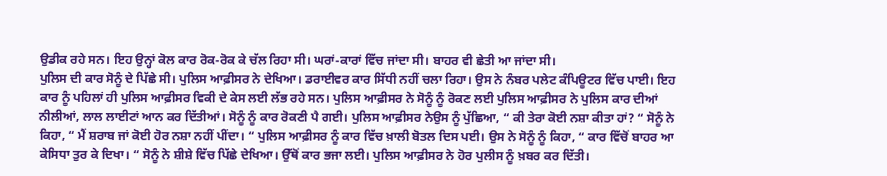ਉਡੀਕ ਰਹੇ ਸਨ। ਇਹ ਉਨ੍ਹਾਂ ਕੋਲ ਕਾਰ ਰੋਕ-ਰੋਕ ਕੇ ਚੱਲ ਰਿਹਾ ਸੀ। ਘਰਾਂ-ਕਾਰਾਂ ਵਿੱਚ ਜਾਂਦਾ ਸੀ। ਬਾਹਰ ਵੀ ਛੇਤੀ ਆ ਜਾਂਦਾ ਸੀ।
ਪੁਲਿਸ ਦੀ ਕਾਰ ਸੋਨੂੰ ਦੇ ਪਿੱਛੇ ਸੀ। ਪੁਲਿਸ ਆਫ਼ੀਸਰ ਨੇ ਦੇਖਿਆ। ਡਰਾਈਵਰ ਕਾਰ ਸਿੱਧੀ ਨਹੀਂ ਚਲਾ ਰਿਹਾ। ਉਸ ਨੇ ਨੰਬਰ ਪਲੇਟ ਕੰਪਿਊਟਰ ਵਿੱਚ ਪਾਈ। ਇਹ ਕਾਰ ਨੂੰ ਪਹਿਲਾਂ ਹੀ ਪੁਲਿਸ ਆਫ਼ੀਸਰ ਵਿਕੀ ਦੇ ਕੇਸ ਲਈ ਲੱਭ ਰਹੇ ਸਨ। ਪੁਲਿਸ ਆਫ਼ੀਸਰ ਨੇ ਸੋਨੂੰ ਨੂੰ ਰੋਕਣ ਲਈ ਪੁਲਿਸ ਆਫ਼ੀਸਰ ਨੇ ਪੁਲਿਸ ਕਾਰ ਦੀਆਂ ਨੀਲੀਆਂ, ਲਾਲ ਲਾਈਟਾਂ ਆਨ ਕਰ ਦਿੱਤੀਆਂ। ਸੋਨੂੰ ਨੂੰ ਕਾਰ ਰੋਕਣੀ ਪੈ ਗਈ। ਪੁਲਿਸ ਆਫ਼ੀਸਰ ਨੇਉਸ ਨੂੰ ਪੁੱਛਿਆ, “ ਕੀ ਤੇਰਾ ਕੋਈ ਨਸ਼ਾ ਕੀਤਾ ਹਾਂ? “ ਸੋਨੂੰ ਨੇ ਕਿਹਾ, “ ਮੈਂ ਸ਼ਰਾਬ ਜਾਂ ਕੋਈ ਹੋਰ ਨਸ਼ਾ ਨਹੀਂ ਪੀਂਦਾ। “ ਪੁਲਿਸ ਆਫ਼ੀਸਰ ਨੂੰ ਕਾਰ ਵਿੱਚ ਖ਼ਾਲੀ ਬੋਤਲ ਦਿਸ ਪਈ। ਉਸ ਨੇ ਸੋਨੂੰ ਨੂੰ ਕਿਹਾ, “ ਕਾਰ ਵਿੱਚੋਂ ਬਾਹਰ ਆ ਕੇਸਿਧਾ ਤੁਰ ਕੇ ਦਿਖਾ। “ ਸੋਨੂੰ ਨੇ ਸ਼ੀਸ਼ੇ ਵਿੱਚ ਪਿੱਛੇ ਦੇਖਿਆ। ਉੱਥੋਂ ਕਾਰ ਭਜਾ ਲਈ। ਪੁਲਿਸ ਆਫ਼ੀਸਰ ਨੇ ਹੋਰ ਪੁਲੀਸ ਨੂੰ ਖ਼ਬਰ ਕਰ ਦਿੱਤੀ।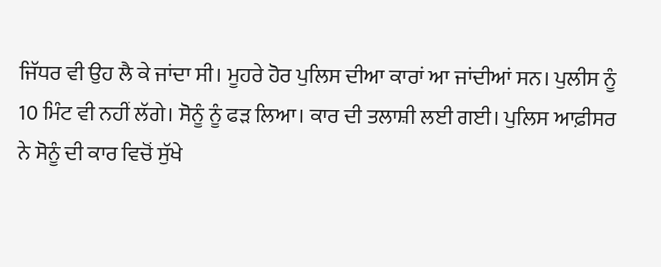ਜਿੱਧਰ ਵੀ ਉਹ ਲੈ ਕੇ ਜਾਂਦਾ ਸੀ। ਮੂਹਰੇ ਹੋਰ ਪੁਲਿਸ ਦੀਆ ਕਾਰਾਂ ਆ ਜਾਂਦੀਆਂ ਸਨ। ਪੁਲੀਸ ਨੂੰ 10 ਮਿੰਟ ਵੀ ਨਹੀਂ ਲੱਗੇ। ਸੋਨੂੰ ਨੂੰ ਫੜ ਲਿਆ। ਕਾਰ ਦੀ ਤਲਾਸ਼ੀ ਲਈ ਗਈ। ਪੁਲਿਸ ਆਫ਼ੀਸਰ ਨੇ ਸੋਨੂੰ ਦੀ ਕਾਰ ਵਿਚੋਂ ਸੁੱਖੇ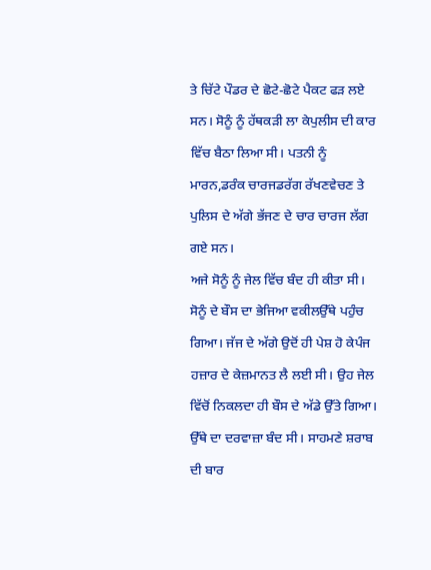ਤੇ ਚਿੱਟੇ ਪੌਡਰ ਦੇ ਛੋਟੇ-ਛੋਟੇ ਪੈਕਟ ਫੜ ਲਏ ਸਨ। ਸੋਨੂੰ ਨੂੰ ਹੱਥਕੜੀ ਲਾ ਕੇਪੁਲੀਸ ਦੀ ਕਾਰ ਵਿੱਚ ਬੈਠਾ ਲਿਆ ਸੀ। ਪਤਨੀ ਨੂੰ ਮਾਰਨ,ਡਰੰਕ ਚਾਰਜਡਰੱਗ ਰੱਖਣਵੇਚਣ ਤੇ ਪੁਲਿਸ ਦੇ ਅੱਗੇ ਭੱਜਣ ਦੇ ਚਾਰ ਚਾਰਜ ਲੱਗ ਗਏ ਸਨ।
ਅਜੇ ਸੋਨੂੰ ਨੂੰ ਜੇਲ ਵਿੱਚ ਬੰਦ ਹੀ ਕੀਤਾ ਸੀ। ਸੋਨੂੰ ਦੇ ਬੌਸ ਦਾ ਭੇਜਿਆ ਵਕੀਲਉੱਥੇ ਪਹੁੰਚ ਗਿਆ। ਜੱਜ ਦੇ ਅੱਗੇ ਉਦੋਂ ਹੀ ਪੇਸ਼ ਹੋ ਕੇਪੰਜ ਹਜ਼ਾਰ ਦੇ ਕੇਜ਼ਮਾਨਤ ਲੈ ਲਈ ਸੀ। ਉਹ ਜੇਲ ਵਿੱਚੋਂ ਨਿਕਲਦਾ ਹੀ ਬੌਸ ਦੇ ਅੱਡੇ ਉੱਤੇ ਗਿਆ। ਉੱਥੇ ਦਾ ਦਰਵਾਜ਼ਾ ਬੰਦ ਸੀ। ਸਾਹਮਣੇ ਸ਼ਰਾਬ ਦੀ ਬਾਰ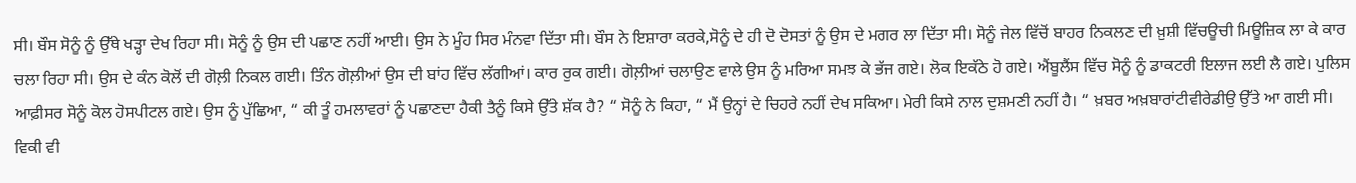ਸੀ। ਬੌਸ ਸੋਨੂੰ ਨੂੰ ਉੱਥੇ ਖੜ੍ਹਾ ਦੇਖ ਰਿਹਾ ਸੀ। ਸੋਨੂੰ ਨੂੰ ਉਸ ਦੀ ਪਛਾਣ ਨਹੀਂ ਆਈ। ਉਸ ਨੇ ਮੂੰਹ ਸਿਰ ਮੰਨਵਾ ਦਿੱਤਾ ਸੀ। ਬੌਸ ਨੇ ਇਸ਼ਾਰਾ ਕਰਕੇ,ਸੋਨੂੰ ਦੇ ਹੀ ਦੋ ਦੋਸਤਾਂ ਨੂੰ ਉਸ ਦੇ ਮਗਰ ਲਾ ਦਿੱਤਾ ਸੀ। ਸੋਨੂੰ ਜੇਲ ਵਿੱਚੋਂ ਬਾਹਰ ਨਿਕਲਣ ਦੀ ਖ਼ੁਸ਼ੀ ਵਿੱਚਊਚੀ ਮਿਊਜ਼ਿਕ ਲਾ ਕੇ ਕਾਰ ਚਲਾ ਰਿਹਾ ਸੀ। ਉਸ ਦੇ ਕੰਨ ਕੋਲੋਂ ਦੀ ਗੋਲ਼ੀ ਨਿਕਲ ਗਈ। ਤਿੰਨ ਗੋਲ਼ੀਆਂ ਉਸ ਦੀ ਬਾਂਹ ਵਿੱਚ ਲੱਗੀਆਂ। ਕਾਰ ਰੁਕ ਗਈ। ਗੋਲ਼ੀਆਂ ਚਲਾਉਣ ਵਾਲੇ ਉਸ ਨੂੰ ਮਰਿਆ ਸਮਝ ਕੇ ਭੱਜ ਗਏ। ਲੋਕ ਇਕੱਠੇ ਹੋ ਗਏ। ਐਂਬੂਲੈਂਸ ਵਿੱਚ ਸੋਨੂੰ ਨੂੰ ਡਾਕਟਰੀ ਇਲਾਜ ਲਈ ਲੈ ਗਏ। ਪੁਲਿਸ ਆਫ਼ੀਸਰ ਸੋਨੂੰ ਕੋਲ ਹੋਸਪੀਟਲ ਗਏ। ਉਸ ਨੂੰ ਪੁੱਛਿਆ, “ ਕੀ ਤੂੰ ਹਮਲਾਵਰਾਂ ਨੂੰ ਪਛਾਣਦਾ ਹੈਕੀ ਤੈਨੂੰ ਕਿਸੇ ਉੱਤੇ ਸ਼ੱਕ ਹੈ? “ ਸੋਨੂੰ ਨੇ ਕਿਹਾ, “ ਮੈਂ ਉਨ੍ਹਾਂ ਦੇ ਚਿਹਰੇ ਨਹੀਂ ਦੇਖ ਸਕਿਆ। ਮੇਰੀ ਕਿਸੇ ਨਾਲ ਦੁਸ਼ਮਣੀ ਨਹੀਂ ਹੈ। “ ਖ਼ਬਰ ਅਖ਼ਬਾਰਾਂਟੀਵੀਰੇਡੀਉ ਉੱਤੇ ਆ ਗਈ ਸੀ। ਵਿਕੀ ਵੀ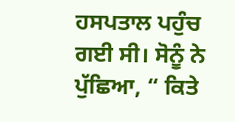ਹਸਪਤਾਲ ਪਹੁੰਚ ਗਈ ਸੀ। ਸੋਨੂੰ ਨੇ ਪੁੱਛਿਆ, “ ਕਿਤੇ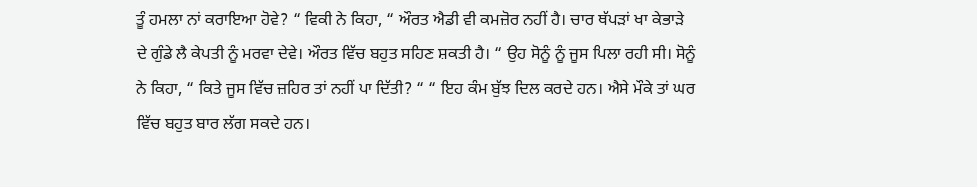ਤੂੰ ਹਮਲਾ ਨਾਂ ਕਰਾਇਆ ਹੋਵੇ? “ ਵਿਕੀ ਨੇ ਕਿਹਾ, “ ਔਰਤ ਐਡੀ ਵੀ ਕਮਜ਼ੋਰ ਨਹੀਂ ਹੈ। ਚਾਰ ਥੱਪੜਾਂ ਖਾ ਕੇਭਾੜੇ ਦੇ ਗੁੰਡੇ ਲੈ ਕੇਪਤੀ ਨੂੰ ਮਰਵਾ ਦੇਵੇ। ਔਰਤ ਵਿੱਚ ਬਹੁਤ ਸਹਿਣ ਸ਼ਕਤੀ ਹੈ। “ ਉਹ ਸੋਨੂੰ ਨੂੰ ਜੂਸ ਪਿਲਾ ਰਹੀ ਸੀ। ਸੋਨੂੰ ਨੇ ਕਿਹਾ, “ ਕਿਤੇ ਜੂਸ ਵਿੱਚ ਜ਼ਹਿਰ ਤਾਂ ਨਹੀਂ ਪਾ ਦਿੱਤੀ? “ “ ਇਹ ਕੰਮ ਬੁੱਝ ਦਿਲ ਕਰਦੇ ਹਨ। ਐਸੇ ਮੌਕੇ ਤਾਂ ਘਰ ਵਿੱਚ ਬਹੁਤ ਬਾਰ ਲੱਗ ਸਕਦੇ ਹਨ।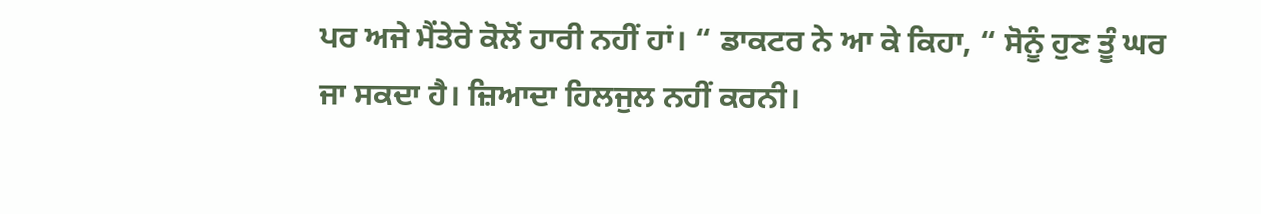ਪਰ ਅਜੇ ਮੈਂਤੇਰੇ ਕੋਲੋਂ ਹਾਰੀ ਨਹੀਂ ਹਾਂ। “ ਡਾਕਟਰ ਨੇ ਆ ਕੇ ਕਿਹਾ, “ ਸੋਨੂੰ ਹੁਣ ਤੂੰ ਘਰ ਜਾ ਸਕਦਾ ਹੈ। ਜ਼ਿਆਦਾ ਹਿਲਜੁਲ ਨਹੀਂ ਕਰਨੀ।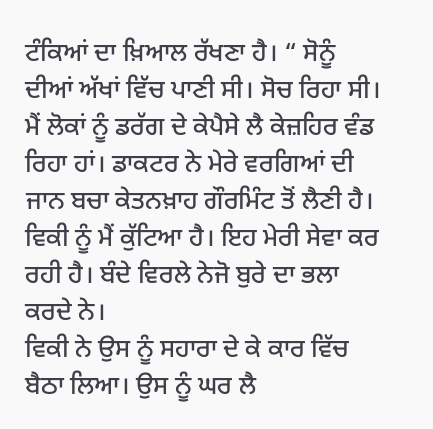ਟੰਕਿਆਂ ਦਾ ਖ਼ਿਆਲ ਰੱਖਣਾ ਹੈ। “ ਸੋਨੂੰ ਦੀਆਂ ਅੱਖਾਂ ਵਿੱਚ ਪਾਣੀ ਸੀ। ਸੋਚ ਰਿਹਾ ਸੀ। ਮੈਂ ਲੋਕਾਂ ਨੂੰ ਡਰੱਗ ਦੇ ਕੇਪੈਸੇ ਲੈ ਕੇਜ਼ਹਿਰ ਵੰਡ ਰਿਹਾ ਹਾਂ। ਡਾਕਟਰ ਨੇ ਮੇਰੇ ਵਰਗਿਆਂ ਦੀ ਜਾਨ ਬਚਾ ਕੇਤਨਖ਼ਾਹ ਗੌਰਮਿੰਟ ਤੋਂ ਲੈਣੀ ਹੈ। ਵਿਕੀ ਨੂੰ ਮੈਂ ਕੁੱਟਿਆ ਹੈ। ਇਹ ਮੇਰੀ ਸੇਵਾ ਕਰ ਰਹੀ ਹੈ। ਬੰਦੇ ਵਿਰਲੇ ਨੇਜੋ ਬੁਰੇ ਦਾ ਭਲਾ ਕਰਦੇ ਨੇ।
ਵਿਕੀ ਨੇ ਉਸ ਨੂੰ ਸਹਾਰਾ ਦੇ ਕੇ ਕਾਰ ਵਿੱਚ ਬੈਠਾ ਲਿਆ। ਉਸ ਨੂੰ ਘਰ ਲੈ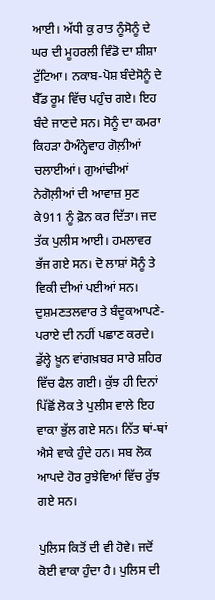ਆਈ। ਅੱਧੀ ਕੁ ਰਾਤ ਨੂੰਸੋਨੂੰ ਦੇ ਘਰ ਦੀ ਮੂਹਰਲੀ ਵਿੰਡੋ ਦਾ ਸ਼ੀਸ਼ਾ ਟੁੱਟਿਆ। ਨਕਾਬ-ਪੋਸ਼ ਬੰਦੇਸੋਨੂੰ ਦੇ ਬੈੱਡ ਰੂਮ ਵਿੱਚ ਪਹੁੰਚ ਗਏ। ਇਹ ਬੰਦੇ ਜਾਣਦੇ ਸਨ। ਸੋਨੂੰ ਦਾ ਕਮਰਾ ਕਿਹੜਾ ਹੈਅੰਨ੍ਹੇਵਾਹ ਗੋਲ਼ੀਆਂ ਚਲਾਈਆਂ। ਗੁਆਂਢੀਆਂ ਨੇਗੋਲ਼ੀਆਂ ਦੀ ਆਵਾਜ਼ ਸੁਣ ਕੇ911 ਨੂੰ ਫ਼ੋਨ ਕਰ ਦਿੱਤਾ। ਜਦ ਤੱਕ ਪੁਲੀਸ ਆਈ। ਹਮਲਾਵਰ ਭੱਜ ਗਏ ਸਨ। ਦੋ ਲਾਸ਼ਾਂ ਸੋਨੂੰ ਤੇ ਵਿਕੀ ਦੀਆਂ ਪਈਆਂ ਸਨ। ਦੁਸ਼ਮਣਤਲਵਾਰ ਤੇ ਬੰਦੂਕਆਪਣੇ-ਪਰਾਏ ਦੀ ਨਹੀਂ ਪਛਾਣ ਕਰਦੇ। ਡੁੱਲ੍ਹੇ ਖ਼ੂਨ ਵਾਂਗਖ਼ਬਰ ਸਾਰੇ ਸ਼ਹਿਰ ਵਿੱਚ ਫੈਲ ਗਈ। ਕੁੱਝ ਹੀ ਦਿਨਾਂ ਪਿੱਛੋਂ ਲੋਕ ਤੇ ਪੁਲੀਸ ਵਾਲੇ ਇਹ ਵਾਕਾ ਭੁੱਲ ਗਏ ਸਨ। ਨਿੱਤ ਥਾਂ-ਥਾਂ ਐਸੇ ਵਾਕੇ ਹੁੰਦੇ ਹਨ। ਸਬ ਲੋਕ ਆਪਦੇ ਹੋਰ ਰੁਝੇਵਿਆਂ ਵਿੱਚ ਰੁੱਝ ਗਏ ਸਨ।

ਪੁਲਿਸ ਕਿਤੋਂ ਦੀ ਵੀ ਹੋਵੇ। ਜਦੋਂ ਕੋਈ ਵਾਕਾ ਹੁੰਦਾ ਹੈ। ਪੁਲਿਸ ਦੀ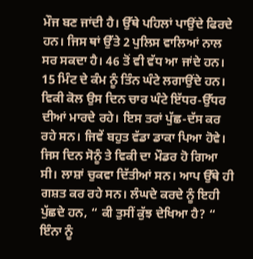ਮੌਜ ਬਣ ਜਾਂਦੀ ਹੈ। ਉੱਥੇ ਪਹਿਲਾਂ ਪਾਉਂਦੇ ਫਿਰਦੇ ਹਨ। ਜਿਸ ਥਾਂ ਉੱਤੇ 2 ਪੁਲਿਸ ਵਾਲਿਆਂ ਨਾਲ ਸਰ ਸਕਦਾ ਹੈ। 46 ਤੋਂ ਵੀ ਵੱਧ ਆ ਜਾਂਦੇ ਹਨ। 15 ਮਿੰਟ ਦੇ ਕੰਮ ਨੂੰ ਤਿੰਨ ਘੰਟੇ ਲਗਾਉਂਦੇ ਹਨ। ਵਿਕੀ ਕੋਲ ਉਸ ਦਿਨ ਚਾਰ ਘੰਟੇ ਇੱਧਰ-ਉੱਧਰ ਦੀਆਂ ਮਾਰਦੇ ਰਹੇ। ਇਸ ਤਰਾਂ ਪੁੱਛ-ਦੱਸ ਕਰ ਰਹੇ ਸਨ। ਜਿਵੇਂ ਬਹੁਤ ਵੱਡਾ ਡਾਕਾ ਪਿਆ ਹੋਵੇ। ਜਿਸ ਦਿਨ ਸੋਨੂੰ ਤੇ ਵਿਕੀ ਦਾ ਮੌਡਰ ਹੋ ਗਿਆ ਸੀ। ਲਾਸ਼ਾਂ ਚੁਕਵਾ ਦਿੱਤੀਆਂ ਸਨ। ਆਪ ਉੱਥੇ ਹੀ ਗਸ਼ਤ ਕਰ ਰਹੇ ਸਨ। ਲੰਘਦੇ ਕਰਦੇ ਨੂੰ ਇਹੀ ਪੁੱਛਦੇ ਹਨ, “ ਕੀ ਤੁਸੀਂ ਕੁੱਝ ਦੇਖਿਆ ਹੈ? “ ਇੰਨਾ ਨੂੰ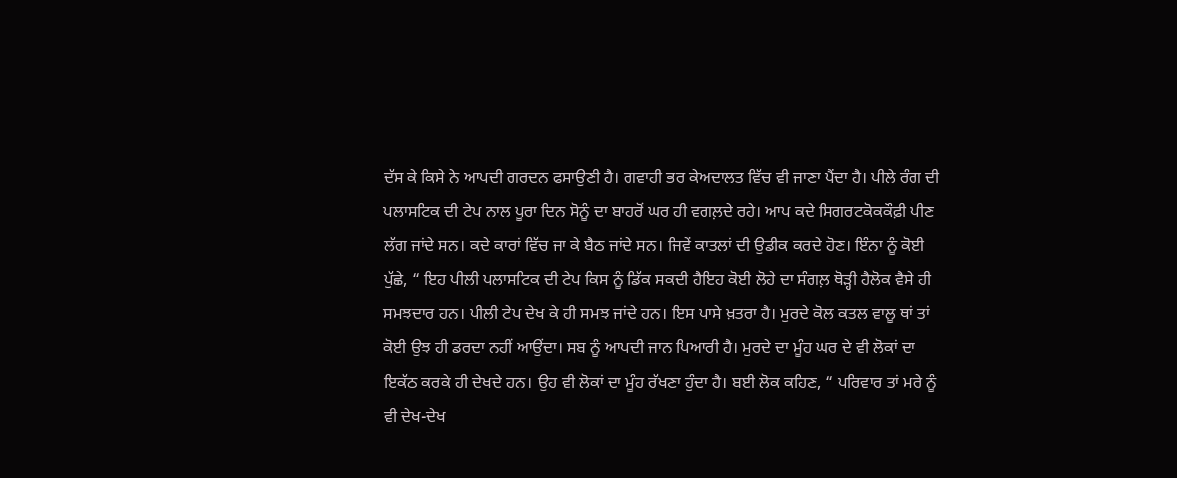ਦੱਸ ਕੇ ਕਿਸੇ ਨੇ ਆਪਦੀ ਗਰਦਨ ਫਸਾਉਣੀ ਹੈ। ਗਵਾਹੀ ਭਰ ਕੇਅਦਾਲਤ ਵਿੱਚ ਵੀ ਜਾਣਾ ਪੈਂਦਾ ਹੈ। ਪੀਲੇ ਰੰਗ ਦੀ ਪਲਾਸਟਿਕ ਦੀ ਟੇਪ ਨਾਲ ਪੂਰਾ ਦਿਨ ਸੋਨੂੰ ਦਾ ਬਾਹਰੋਂ ਘਰ ਹੀ ਵਗਲ਼ਦੇ ਰਹੇ। ਆਪ ਕਦੇ ਸਿਗਰਟਕੋਕਕੌਫ਼ੀ ਪੀਣ ਲੱਗ ਜਾਂਦੇ ਸਨ। ਕਦੇ ਕਾਰਾਂ ਵਿੱਚ ਜਾ ਕੇ ਬੈਠ ਜਾਂਦੇ ਸਨ। ਜਿਵੇਂ ਕਾਤਲਾਂ ਦੀ ਉਡੀਕ ਕਰਦੇ ਹੋਣ। ਇੰਨਾ ਨੂੰ ਕੋਈ ਪੁੱਛੇ, “ ਇਹ ਪੀਲੀ ਪਲਾਸਟਿਕ ਦੀ ਟੇਪ ਕਿਸ ਨੂੰ ਡਿੱਕ ਸਕਦੀ ਹੈਇਹ ਕੋਈ ਲੋਹੇ ਦਾ ਸੰਗਲ਼ ਥੋੜ੍ਹੀ ਹੈਲੋਕ ਵੈਸੇ ਹੀ ਸਮਝਦਾਰ ਹਨ। ਪੀਲੀ ਟੇਪ ਦੇਖ ਕੇ ਹੀ ਸਮਝ ਜਾਂਦੇ ਹਨ। ਇਸ ਪਾਸੇ ਖ਼ਤਰਾ ਹੈ। ਮੁਰਦੇ ਕੋਲ ਕਤਲ ਵਾਲੂ ਥਾਂ ਤਾਂ ਕੋਈ ਉਝ ਹੀ ਡਰਦਾ ਨਹੀਂ ਆਉਂਦਾ। ਸਬ ਨੂੰ ਆਪਦੀ ਜਾਨ ਪਿਆਰੀ ਹੈ। ਮੁਰਦੇ ਦਾ ਮੂੰਹ ਘਰ ਦੇ ਵੀ ਲੋਕਾਂ ਦਾ ਇਕੱਠ ਕਰਕੇ ਹੀ ਦੇਖਦੇ ਹਨ। ਉਹ ਵੀ ਲੋਕਾਂ ਦਾ ਮੂੰਹ ਰੱਖਣਾ ਹੁੰਦਾ ਹੈ। ਬਈ ਲੋਕ ਕਹਿਣ, “ ਪਰਿਵਾਰ ਤਾਂ ਮਰੇ ਨੂੰ ਵੀ ਦੇਖ-ਦੇਖ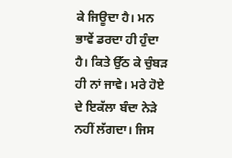ਕੇ ਜਿਊਦਾ ਹੈ। ਮਨ ਭਾਵੇਂ ਡਰਦਾ ਹੀ ਹੁੰਦਾ ਹੈ। ਕਿਤੇ ਉੱਠ ਕੇ ਚੁੰਬੜ ਹੀ ਨਾਂ ਜਾਵੇ। ਮਰੇ ਹੋਏ ਦੇ ਇਕੱਲਾ ਬੰਦਾ ਨੇੜੇ ਨਹੀਂ ਲੱਗਦਾ। ਜਿਸ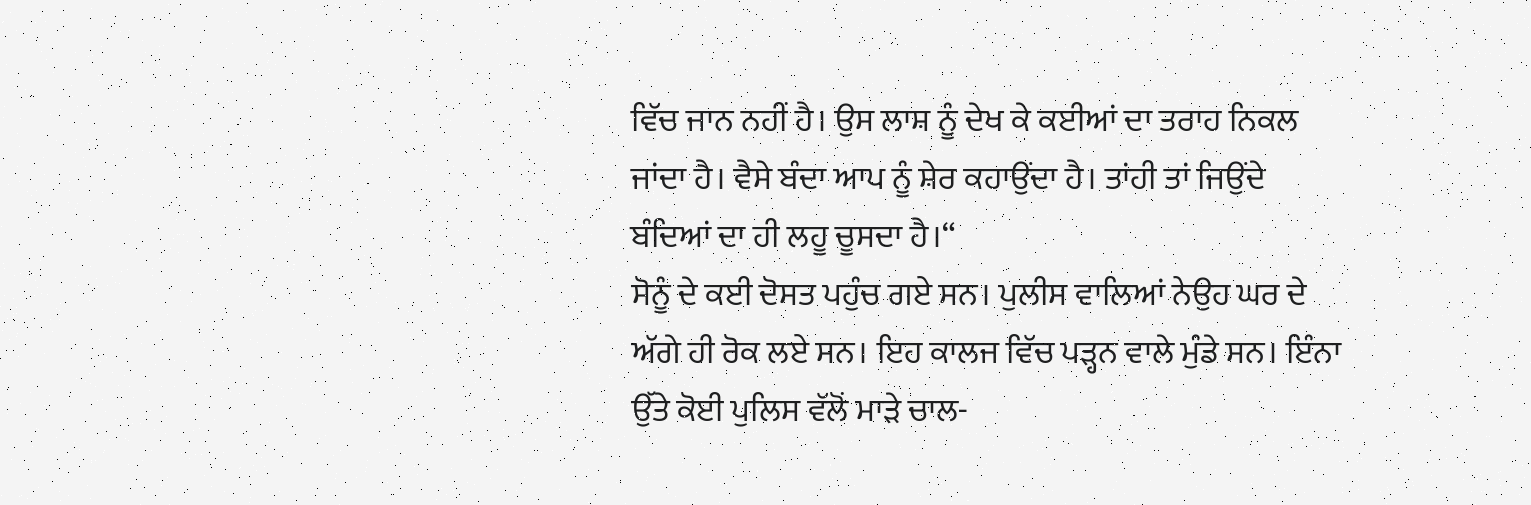ਵਿੱਚ ਜਾਨ ਨਹੀਂ ਹੈ। ਉਸ ਲਾਸ਼ ਨੂੰ ਦੇਖ ਕੇ ਕਈਆਂ ਦਾ ਤਰਾਹ ਨਿਕਲ ਜਾਂਦਾ ਹੈ। ਵੈਸੇ ਬੰਦਾ ਆਪ ਨੂੰ ਸ਼ੇਰ ਕਹਾਉਂਦਾ ਹੈ। ਤਾਂਹੀ ਤਾਂ ਜਿਉਂਦੇ ਬੰਦਿਆਂ ਦਾ ਹੀ ਲਹੂ ਚੂਸਦਾ ਹੈ।“
ਸੋਨੂੰ ਦੇ ਕਈ ਦੋਸਤ ਪਹੁੰਚ ਗਏ ਸਨ। ਪੁਲੀਸ ਵਾਲਿਆਂ ਨੇਉਹ ਘਰ ਦੇ ਅੱਗੇ ਹੀ ਰੋਕ ਲਏ ਸਨ। ਇਹ ਕਾਲਜ ਵਿੱਚ ਪੜ੍ਹਨ ਵਾਲੇ ਮੁੰਡੇ ਸਨ। ਇੰਨਾ ਉੱਤੇ ਕੋਈ ਪੁਲਿਸ ਵੱਲੋਂ ਮਾੜੇ ਚਾਲ-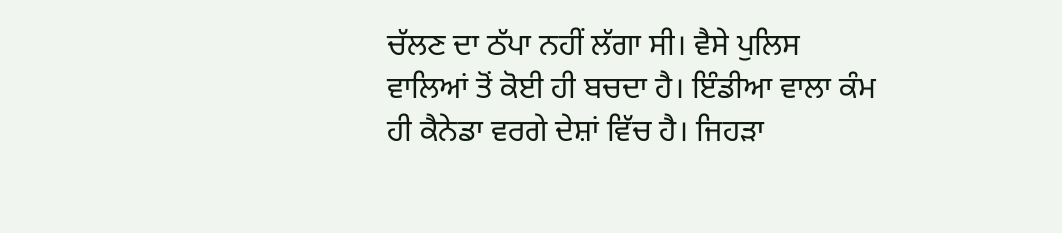ਚੱਲਣ ਦਾ ਠੱਪਾ ਨਹੀਂ ਲੱਗਾ ਸੀ। ਵੈਸੇ ਪੁਲਿਸ ਵਾਲਿਆਂ ਤੋਂ ਕੋਈ ਹੀ ਬਚਦਾ ਹੈ। ਇੰਡੀਆ ਵਾਲਾ ਕੰਮ ਹੀ ਕੈਨੇਡਾ ਵਰਗੇ ਦੇਸ਼ਾਂ ਵਿੱਚ ਹੈ। ਜਿਹੜਾ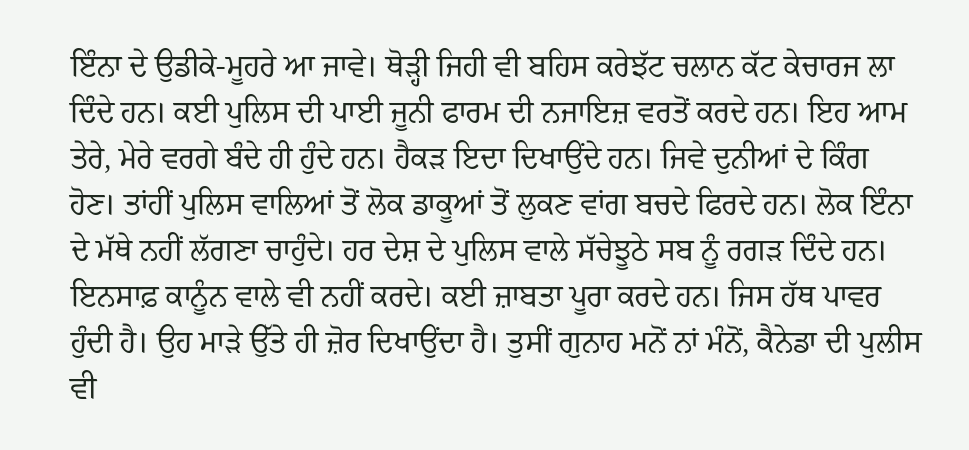ਇੰਨਾ ਦੇ ਉਡੀਕੇ-ਮੂਹਰੇ ਆ ਜਾਵੇ। ਥੋੜ੍ਹੀ ਜਿਹੀ ਵੀ ਬਹਿਸ ਕਰੇਝੱਟ ਚਲਾਨ ਕੱਟ ਕੇਚਾਰਜ ਲਾ ਦਿੰਦੇ ਹਨ। ਕਈ ਪੁਲਿਸ ਦੀ ਪਾਈ ਜੂਨੀ ਫਾਰਮ ਦੀ ਨਜਾਇਜ਼ ਵਰਤੋਂ ਕਰਦੇ ਹਨ। ਇਹ ਆਮ ਤੇਰੇ, ਮੇਰੇ ਵਰਗੇ ਬੰਦੇ ਹੀ ਹੁੰਦੇ ਹਨ। ਹੈਕੜ ਇਦਾ ਦਿਖਾਉਂਦੇ ਹਨ। ਜਿਵੇ ਦੁਨੀਆਂ ਦੇ ਕਿੰਗ ਹੋਣ। ਤਾਂਹੀਂ ਪੁਲਿਸ ਵਾਲਿਆਂ ਤੋਂ ਲੋਕ ਡਾਕੂਆਂ ਤੋਂ ਲੁਕਣ ਵਾਂਗ ਬਚਦੇ ਫਿਰਦੇ ਹਨ। ਲੋਕ ਇੰਨਾ ਦੇ ਮੱਥੇ ਨਹੀਂ ਲੱਗਣਾ ਚਾਹੁੰਦੇ। ਹਰ ਦੇਸ਼ ਦੇ ਪੁਲਿਸ ਵਾਲੇ ਸੱਚੇਝੂਠੇ ਸਬ ਨੂੰ ਰਗੜ ਦਿੰਦੇ ਹਨ। ਇਨਸਾਫ਼ ਕਾਨੂੰਨ ਵਾਲੇ ਵੀ ਨਹੀਂ ਕਰਦੇ। ਕਈ ਜ਼ਾਬਤਾ ਪੂਰਾ ਕਰਦੇ ਹਨ। ਜਿਸ ਹੱਥ ਪਾਵਰ ਹੁੰਦੀ ਹੈ। ਉਹ ਮਾੜੇ ਉੱਤੇ ਹੀ ਜ਼ੋਰ ਦਿਖਾਉਂਦਾ ਹੈ। ਤੁਸੀਂ ਗੁਨਾਹ ਮਨੋਂ ਨਾਂ ਮੰਨੋਂ, ਕੈਨੇਡਾ ਦੀ ਪੁਲੀਸ ਵੀ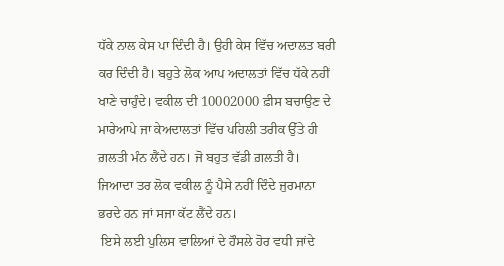ਧੱਕੇ ਨਾਲ ਕੇਸ ਪਾ ਦਿੰਦੀ ਹੈ। ਉਹੀ ਕੇਸ ਵਿੱਚ ਅਦਾਲਤ ਬਰੀ ਕਰ ਦਿੰਦੀ ਹੈ। ਬਹੁਤੇ ਲੋਕ ਆਪ ਅਦਾਲਤਾਂ ਵਿੱਚ ਧੱਕੇ ਨਹੀਂ ਖਾਣੇ ਚਾਹੁੰਦੇ। ਵਕੀਲ ਦੀ 10002000 ਫ਼ੀਸ ਬਚਾਉਣ ਦੇ ਮਾਰੇਆਪੇ ਜਾ ਕੇਅਦਾਲਤਾਂ ਵਿੱਚ ਪਹਿਲੀ ਤਰੀਕ ਉੱਤੇ ਹੀ ਗ਼ਲਤੀ ਮੰਨ ਲੈਂਦੇ ਹਨ। ਜੋ ਬਹੁਤ ਵੱਡੀ ਗ਼ਲਤੀ ਹੈ। ਜਿਆਦਾ ਤਰ ਲੋਕ ਵਕੀਲ ਨੂੰ ਪੈਸੇ ਨਹੀਂ ਦਿੰਦੇ ਜੁਰਮਾਨਾ ਭਰਦੇ ਹਨ ਜਾਂ ਸਜਾ ਕੱਟ ਲੈਂਦੇ ਹਨ।
 ਇਸੇ ਲਈ ਪੁਲਿਸ ਵਾਲਿਆਂ ਦੇ ਹੌਸਲੇ ਹੋਰ ਵਧੀ ਜਾਂਦੇ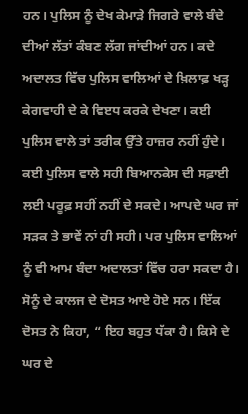ਹਨ। ਪੁਲਿਸ ਨੂੰ ਦੇਖ ਕੇਮਾੜੇ ਜਿਗਰੇ ਵਾਲੇ ਬੰਦੇ ਦੀਆਂ ਲੱਤਾਂ ਕੰਬਣ ਲੱਗ ਜਾਂਦੀਆਂ ਹਨ। ਕਦੇ ਅਦਾਲਤ ਵਿੱਚ ਪੁਲਿਸ ਵਾਲਿਆਂ ਦੇ ਖ਼ਿਲਾਫ਼ ਖੜ੍ਹ ਕੇਗਵਾਹੀ ਦੇ ਕੇ ਵਿੲਧ ਕਰਕੇ ਦੇਖਣਾ। ਕਈ ਪੁਲਿਸ ਵਾਲੇ ਤਾਂ ਤਰੀਕ ਉੱਤੇ ਹਾਜ਼ਰ ਨਹੀਂ ਹੁੰਦੇ। ਕਈ ਪੁਲਿਸ ਵਾਲੇ ਸਹੀ ਬਿਆਨਕੇਸ ਦੀ ਸਫ਼ਾਈ ਲਈ ਪਰੂਫ਼ ਸਹੀਂ ਨਹੀਂ ਦੇ ਸਕਦੇ। ਆਪਦੇ ਘਰ ਜਾਂ ਸੜਕ ਤੇ ਭਾਵੇਂ ਨਾਂ ਹੀ ਸਹੀ। ਪਰ ਪੁਲਿਸ ਵਾਲਿਆਂ ਨੂੰ ਵੀ ਆਮ ਬੰਦਾ ਅਦਾਲਤਾਂ ਵਿੱਚ ਹਰਾ ਸਕਦਾ ਹੈ। ਸੋਨੂੰ ਦੇ ਕਾਲਜ ਦੇ ਦੋਸਤ ਆਏ ਹੋਏ ਸਨ। ਇੱਕ ਦੋਸਤ ਨੇ ਕਿਹਾ, “ ਇਹ ਬਹੁਤ ਧੱਕਾ ਹੈ। ਕਿਸੇ ਦੇ ਘਰ ਦੇ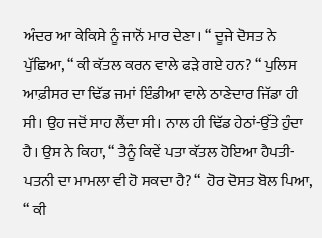ਅੰਦਰ ਆ ਕੇਕਿਸੇ ਨੂੰ ਜਾਨੋਂ ਮਾਰ ਦੇਣਾ। “ ਦੂਜੇ ਦੋਸਤ ਨੇ ਪੁੱਛਿਆ, “ ਕੀ ਕੱਤਲ ਕਰਨ ਵਾਲੇ ਫੜੇ ਗਏ ਹਨ? “ ਪੁਲਿਸ ਆਫ਼ੀਸਰ ਦਾ ਢਿੱਡ ਜਮਾਂ ਇੰਡੀਆ ਵਾਲੇ ਠਾਣੇਦਾਰ ਜਿੱਡਾ ਹੀ ਸੀ। ਉਹ ਜਦੋਂ ਸਾਹ ਲੈਂਦਾ ਸੀ। ਨਾਲ ਹੀ ਢਿੱਡ ਹੇਠਾਂ-ਉੱਤੇ ਹੁੰਦਾ ਹੈ। ਉਸ ਨੇ ਕਿਹਾ, “ ਤੈਨੂੰ ਕਿਵੇਂ ਪਤਾ ਕੱਤਲ ਹੋਇਆ ਹੈਪਤੀ-ਪਤਨੀ ਦਾ ਮਾਮਲਾ ਵੀ ਹੋ ਸਕਦਾ ਹੈ? “  ਹੋਰ ਦੋਸਤ ਬੋਲ ਪਿਆ, “ ਕੀ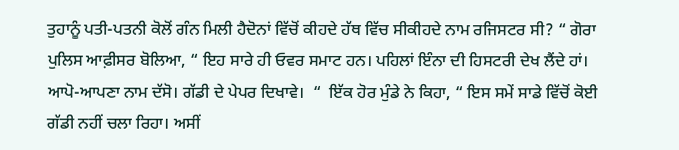ਤੁਹਾਨੂੰ ਪਤੀ-ਪਤਨੀ ਕੋਲੋਂ ਗੰਨ ਮਿਲੀ ਹੈਦੋਨਾਂ ਵਿੱਚੋਂ ਕੀਹਦੇ ਹੱਥ ਵਿੱਚ ਸੀਕੀਹਦੇ ਨਾਮ ਰਜਿਸਟਰ ਸੀ? “ ਗੋਰਾ ਪੁਲਿਸ ਆਫ਼ੀਸਰ ਬੋਲਿਆ, “ ਇਹ ਸਾਰੇ ਹੀ ਓਵਰ ਸਮਾਟ ਹਨ। ਪਹਿਲਾਂ ਇੰਨਾ ਦੀ ਹਿਸਟਰੀ ਦੇਖ ਲੈਂਦੇ ਹਾਂ। ਆਪੋ-ਆਪਣਾ ਨਾਮ ਦੱਸੋ। ਗੱਡੀ ਦੇ ਪੇਪਰ ਦਿਖਾਵੇ।  “  ਇੱਕ ਹੋਰ ਮੁੰਡੇ ਨੇ ਕਿਹਾ, “ ਇਸ ਸਮੇਂ ਸਾਡੇ ਵਿੱਚੋਂ ਕੋਈ ਗੱਡੀ ਨਹੀਂ ਚਲਾ ਰਿਹਾ। ਅਸੀਂ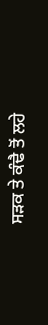ਸੜਕ ਤੇ ਕੰਢੈ ਤੋਂ ਲਹੇ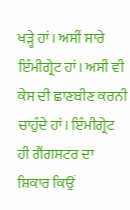ਖੜ੍ਹੇ ਹਾਂ। ਅਸੀਂ ਸਾਰੇ ਇੰਮੀਗ੍ਰੇਟ ਹਾਂ। ਅਸੀਂ ਵੀ ਕੇਸ ਦੀ ਛਾਣਬੀਣ ਕਰਨੀ ਚਾਹੁੰਦੇ ਹਾਂ। ਇੰਮੀਗ੍ਰੇਟ ਹੀ ਗੈਂਗਸਟਰ ਦਾ ਸ਼ਿਕਾਰ ਕਿਉਂ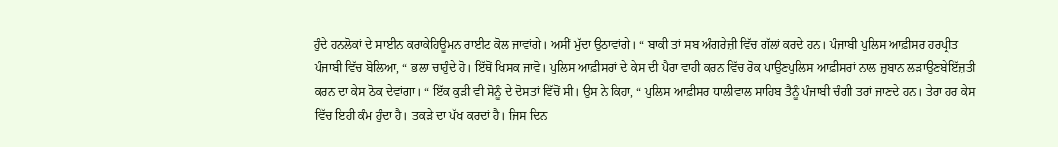ਹੁੰਦੇ ਹਨਲੋਕਾਂ ਦੇ ਸਾਈਨ ਕਰਾਕੇਹਿਊਮਨ ਰਾਈਟ ਕੋਲ ਜਾਵਾਂਗੇ। ਅਸੀਂ ਮੁੱਦਾ ਉਠਾਵਾਂਗੇ। “ ਬਾਕੀ ਤਾਂ ਸਬ ਅੰਗਰੇਜ਼ੀ ਵਿੱਚ ਗੱਲਾਂ ਕਰਦੇ ਹਨ। ਪੰਜਾਬੀ ਪੁਲਿਸ ਆਫ਼ੀਸਰ ਹਰਪ੍ਰੀਤ ਪੰਜਾਬੀ ਵਿੱਚ ਬੋਲਿਆ, “ ਭਲਾ ਚਾਹੁੰਦੇ ਹੋ। ਇੱਥੋਂ ਖਿਸਕ ਜਾਵੋ। ਪੁਲਿਸ ਆਫ਼ੀਸਰਾਂ ਦੇ ਕੇਸ ਦੀ ਪੈਰਾ ਵਾਹੀ ਕਰਨ ਵਿੱਚ ਰੋਕ ਪਾਉਣਪੁਲਿਸ ਆਫ਼ੀਸਰਾਂ ਨਾਲ ਜ਼ੁਬਾਨ ਲੜਾਉਣਬੇਇੱਜ਼ਤੀ ਕਰਨ ਦਾ ਕੇਸ ਠੋਕ ਦੇਵਾਂਗਾ। “ ਇੱਕ ਕੁੜੀ ਵੀ ਸੋਨੂੰ ਦੇ ਦੋਸਤਾਂ ਵਿੱਚੋਂ ਸੀ। ਉਸ ਨੇ ਕਿਹਾ, “ ਪੁਲਿਸ ਆਫ਼ੀਸਰ ਧਾਲੀਵਾਲ ਸਾਹਿਬ ਤੈਨੂੰ ਪੰਜਾਬੀ ਚੰਗੀ ਤਰਾਂ ਜਾਣਦੇ ਹਨ। ਤੇਰਾ ਹਰ ਕੇਸ ਵਿੱਚ ਇਹੀ ਕੰਮ ਹੁੰਦਾ ਹੈ। ਤਕੜੇ ਦਾ ਪੱਖ ਕਰਦਾਂ ਹੈ। ਜਿਸ ਦਿਨ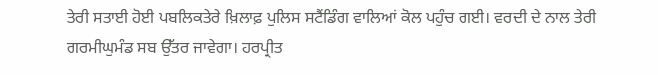ਤੇਰੀ ਸਤਾਈ ਹੋਈ ਪਬਲਿਕਤੇਰੇ ਖ਼ਿਲਾਫ਼ ਪੁਲਿਸ ਸਟੈਂਡਿੰਗ ਵਾਲਿਆਂ ਕੋਲ ਪਹੁੰਚ ਗਈ। ਵਰਦੀ ਦੇ ਨਾਲ ਤੇਰੀ ਗਰਮੀਘੁਮੰਡ ਸਬ ਉੱਤਰ ਜਾਵੇਗਾ। ਹਰਪ੍ਰੀਤ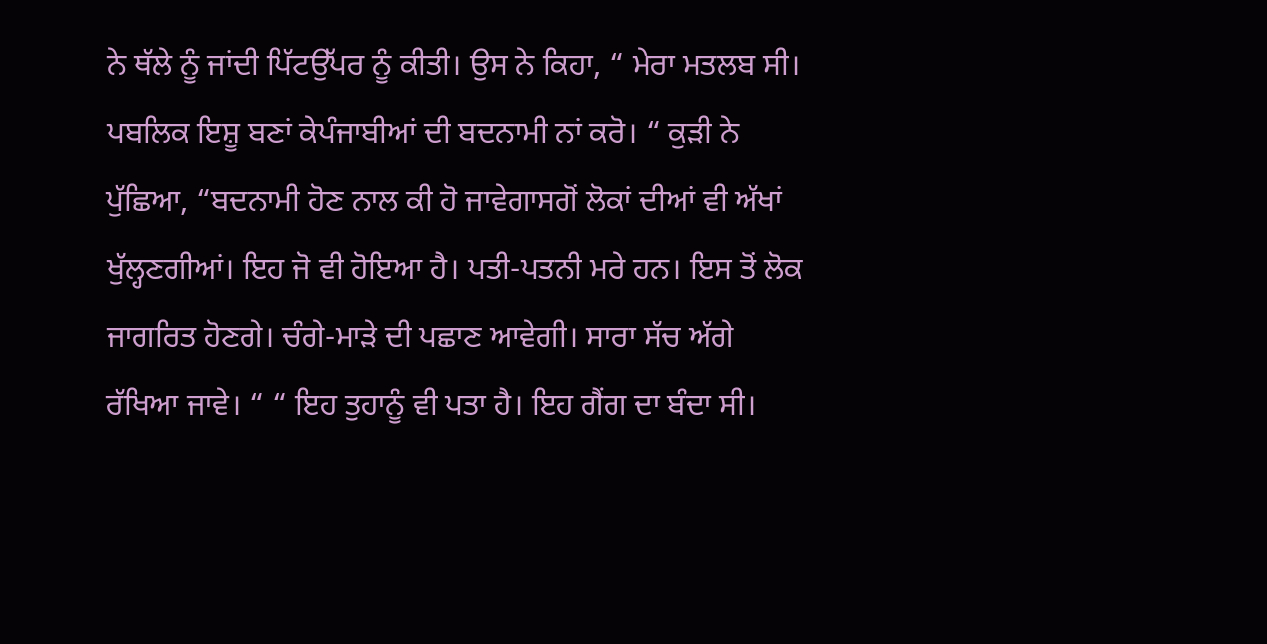ਨੇ ਥੱਲੇ ਨੂੰ ਜਾਂਦੀ ਪਿੱਟਉੱਪਰ ਨੂੰ ਕੀਤੀ। ਉਸ ਨੇ ਕਿਹਾ, “ ਮੇਰਾ ਮਤਲਬ ਸੀ। ਪਬਲਿਕ ਇਸ਼ੂ ਬਣਾਂ ਕੇਪੰਜਾਬੀਆਂ ਦੀ ਬਦਨਾਮੀ ਨਾਂ ਕਰੋ। “ ਕੁੜੀ ਨੇ ਪੁੱਛਿਆ, “ਬਦਨਾਮੀ ਹੋਣ ਨਾਲ ਕੀ ਹੋ ਜਾਵੇਗਾਸਗੋਂ ਲੋਕਾਂ ਦੀਆਂ ਵੀ ਅੱਖਾਂ ਖੁੱਲ੍ਹਣਗੀਆਂ। ਇਹ ਜੋ ਵੀ ਹੋਇਆ ਹੈ। ਪਤੀ-ਪਤਨੀ ਮਰੇ ਹਨ। ਇਸ ਤੋਂ ਲੋਕ ਜਾਗਰਿਤ ਹੋਣਗੇ। ਚੰਗੇ-ਮਾੜੇ ਦੀ ਪਛਾਣ ਆਵੇਗੀ। ਸਾਰਾ ਸੱਚ ਅੱਗੇ ਰੱਖਿਆ ਜਾਵੇ। “ “ ਇਹ ਤੁਹਾਨੂੰ ਵੀ ਪਤਾ ਹੈ। ਇਹ ਗੈਂਗ ਦਾ ਬੰਦਾ ਸੀ।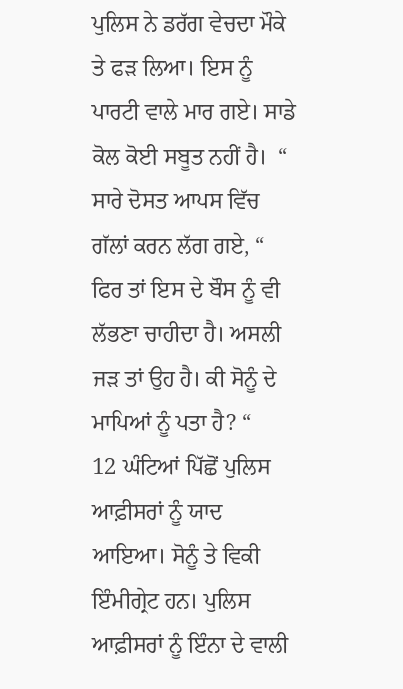ਪੁਲਿਸ ਨੇ ਡਰੱਗ ਵੇਚਦਾ ਮੌਕੇ ਤੇ ਫੜ ਲਿਆ। ਇਸ ਨੂੰ ਪਾਰਟੀ ਵਾਲੇ ਮਾਰ ਗਏ। ਸਾਡੇ ਕੋਲ ਕੋਈ ਸਬੂਤ ਨਹੀਂ ਹੈ।  “ ਸਾਰੇ ਦੋਸਤ ਆਪਸ ਵਿੱਚ ਗੱਲਾਂ ਕਰਨ ਲੱਗ ਗਏ, “ ਫਿਰ ਤਾਂ ਇਸ ਦੇ ਬੌਸ ਨੂੰ ਵੀ ਲੱਭਣਾ ਚਾਹੀਦਾ ਹੈ। ਅਸਲੀ ਜੜ ਤਾਂ ਉਹ ਹੈ। ਕੀ ਸੋਨੂੰ ਦੇ ਮਾਪਿਆਂ ਨੂੰ ਪਤਾ ਹੈ? “
12 ਘੰਟਿਆਂ ਪਿੱਛੋਂ ਪੁਲਿਸ ਆਫ਼ੀਸਰਾਂ ਨੂੰ ਯਾਦ ਆਇਆ। ਸੋਨੂੰ ਤੇ ਵਿਕੀ ਇੰਮੀਗ੍ਰੇਟ ਹਨ। ਪੁਲਿਸ ਆਫ਼ੀਸਰਾਂ ਨੂੰ ਇੰਨਾ ਦੇ ਵਾਲੀ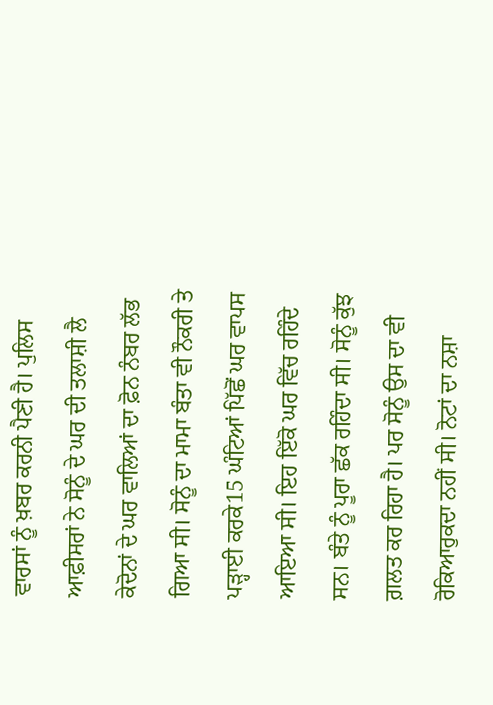ਵਾਰਸਾਂ ਨੂੰ ਖ਼ਬਰ ਕਰਨੀ ਪੈਣੀ ਹੈ। ਪੁਲਿਸ ਆਫ਼ੀਸਰਾਂ ਨੇ ਸੋਨੂੰ ਦੇ ਘਰ ਦੀ ਤਲਾਸ਼ੀ ਲੈ ਕੇਦੋਨਾਂ ਦੇ ਘਰ ਵਾਲਿਆਂ ਦਾ ਫ਼ੋਨ ਨੰਬਰ ਲੱਭ ਗਿਆ ਸੀ। ਸੋਨੂੰ ਦਾ ਮਾਮਾ ਬੰਤਾ ਵੀ ਨੌਕਰੀ ਤੇ ਪੜ੍ਹਾਈ ਕਰਕੇ15 ਘੰਟਿਆਂ ਪਿੱਛੋਂ ਘਰ ਵਾਪਸ ਆਇਆ ਸੀ। ਇਹ ਇੱਕੋ ਘਰ ਵਿੱਚ ਰਹਿੰਦੇ ਸਨ। ਬੰਤੇ ਨੂੰ ਪੂਰਾ ਛੱਕ ਰਹਿੰਦਾ ਸੀ। ਸੋਨੂੰ ਕੁੱਝ ਗ਼ਲਤ ਕਰ ਰਿਹਾ ਹੈ। ਪਰ ਸੋਨੂੰ ਉਸ ਦਾ ਵੀ ਰੋਕਿਆਰੁਕਦਾ ਨਹੀਂ ਸੀ। ਨੋਟਾਂ ਦਾ ਨਸ਼ਾ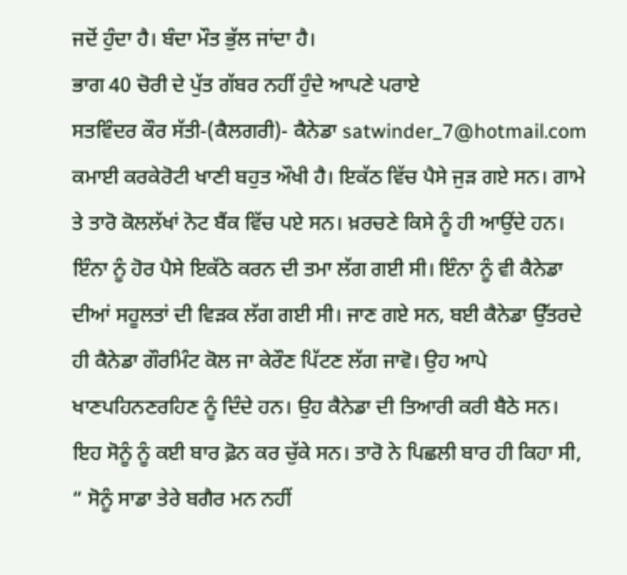ਜਦੋਂ ਹੁੰਦਾ ਹੈ। ਬੰਦਾ ਮੌਤ ਭੁੱਲ ਜਾਂਦਾ ਹੈ।
ਭਾਗ 40 ਚੋਰੀ ਦੇ ਪੁੱਤ ਗੱਬਰ ਨਹੀਂ ਹੁੰਦੇ ਆਪਣੇ ਪਰਾਏ
ਸਤਵਿੰਦਰ ਕੌਰ ਸੱਤੀ-(ਕੈਲਗਰੀ)- ਕੈਨੇਡਾ satwinder_7@hotmail.com
ਕਮਾਈ ਕਰਕੇਰੋਟੀ ਖਾਣੀ ਬਹੁਤ ਔਖੀ ਹੈ। ਇਕੱਠ ਵਿੱਚ ਪੈਸੇ ਜੁੜ ਗਏ ਸਨ। ਗਾਮੇ ਤੇ ਤਾਰੋ ਕੋਲਲੱਖਾਂ ਨੋਟ ਬੈਂਕ ਵਿੱਚ ਪਏ ਸਨ। ਖ਼ਰਚਣੇ ਕਿਸੇ ਨੂੰ ਹੀ ਆਉਂਦੇ ਹਨ। ਇੰਨਾ ਨੂੰ ਹੋਰ ਪੈਸੇ ਇਕੱਠੇ ਕਰਨ ਦੀ ਤਮਾ ਲੱਗ ਗਈ ਸੀ। ਇੰਨਾ ਨੂੰ ਵੀ ਕੈਨੇਡਾ ਦੀਆਂ ਸਹੂਲਤਾਂ ਦੀ ਵਿੜਕ ਲੱਗ ਗਈ ਸੀ। ਜਾਣ ਗਏ ਸਨ, ਬਈ ਕੈਨੇਡਾ ਉੱਤਰਦੇ ਹੀ ਕੈਨੇਡਾ ਗੌਰਮਿੰਟ ਕੋਲ ਜਾ ਕੇਰੌਣ ਪਿੱਟਣ ਲੱਗ ਜਾਵੋ। ਉਹ ਆਪੇ ਖਾਣਪਹਿਨਣਰਹਿਣ ਨੂੰ ਦਿੰਦੇ ਹਨ। ਉਹ ਕੈਨੇਡਾ ਦੀ ਤਿਆਰੀ ਕਰੀ ਬੈਠੇ ਸਨ। ਇਹ ਸੋਨੂੰ ਨੂੰ ਕਈ ਬਾਰ ਫ਼ੋਨ ਕਰ ਚੁੱਕੇ ਸਨ। ਤਾਰੋ ਨੇ ਪਿਛਲੀ ਬਾਰ ਹੀ ਕਿਹਾ ਸੀ, “ ਸੋਨੂੰ ਸਾਡਾ ਤੇਰੇ ਬਗੈਰ ਮਨ ਨਹੀਂ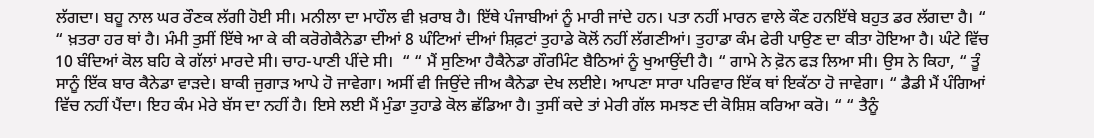ਲੱਗਦਾ। ਬਹੂ ਨਾਲ ਘਰ ਰੌਣਕ ਲੱਗੀ ਹੋਈ ਸੀ। ਮਨੀਲਾ ਦਾ ਮਾਹੌਲ ਵੀ ਖ਼ਰਾਬ ਹੈ। ਇੱਥੇ ਪੰਜਾਬੀਆਂ ਨੂੰ ਮਾਰੀ ਜਾਂਦੇ ਹਨ। ਪਤਾ ਨਹੀਂ ਮਾਰਨ ਵਾਲੇ ਕੌਣ ਹਨਇੱਥੇ ਬਹੁਤ ਡਰ ਲੱਗਦਾ ਹੈ। “ “ ਖ਼ਤਰਾ ਹਰ ਥਾਂ ਹੈ। ਮੰਮੀ ਤੁਸੀਂ ਇੱਥੇ ਆ ਕੇ ਕੀ ਕਰੋਗੇਕੈਨੇਡਾ ਦੀਆਂ 8 ਘੰਟਿਆਂ ਦੀਆਂ ਸ਼ਿਫ਼ਟਾਂ ਤੁਹਾਡੇ ਕੋਲੋਂ ਨਹੀਂ ਲੱਗਣੀਆਂ। ਤੁਹਾਡਾ ਕੰਮ ਫੇਰੀ ਪਾਉਣ ਦਾ ਕੀਤਾ ਹੋਇਆ ਹੈ। ਘੰਟੇ ਵਿੱਚ 10 ਬੰਦਿਆਂ ਕੋਲ ਬਹਿ ਕੇ ਗੱਲਾਂ ਮਾਰਦੇ ਸੀ। ਚਾਹ-ਪਾਣੀ ਪੀਂਦੇ ਸੀ।  “ “ ਮੈਂ ਸੁਣਿਆ ਹੈਕੈਨੇਡਾ ਗੌਰਮਿੰਟ ਬੈਠਿਆਂ ਨੂੰ ਖੁਆਉਂਦੀ ਹੈ। “ ਗਾਮੇ ਨੇ ਫ਼ੋਨ ਫੜ ਲਿਆ ਸੀ। ਉਸ ਨੇ ਕਿਹਾ, “ ਤੂੰ ਸਾਨੂੰ ਇੱਕ ਬਾਰ ਕੈਨੇਡਾ ਵਾੜਦੇ। ਬਾਕੀ ਜੁਗਾੜ ਆਪੇ ਹੋ ਜਾਵੇਗਾ। ਅਸੀਂ ਵੀ ਜਿਉਂਦੇ ਜੀਅ ਕੈਨੇਡਾ ਦੇਖ ਲਈਏ। ਆਪਣਾ ਸਾਰਾ ਪਰਿਵਾਰ ਇੱਕ ਥਾਂ ਇਕੱਠਾ ਹੋ ਜਾਵੇਗਾ। “ ਡੈਡੀ ਮੈਂ ਪੰਗਿਆਂ ਵਿੱਚ ਨਹੀਂ ਪੈਂਦਾ। ਇਹ ਕੰਮ ਮੇਰੇ ਬੱਸ ਦਾ ਨਹੀਂ ਹੈ। ਇਸੇ ਲਈ ਮੈਂ ਮੁੰਡਾ ਤੁਹਾਡੇ ਕੋਲ ਛੱਡਿਆ ਹੈ। ਤੁਸੀਂ ਕਦੇ ਤਾਂ ਮੇਰੀ ਗੱਲ ਸਮਝਣ ਦੀ ਕੋਸ਼ਿਸ਼ ਕਰਿਆ ਕਰੋ। “ “ ਤੈਨੂੰ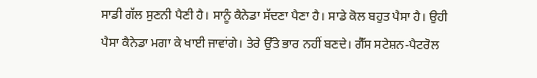ਸਾਡੀ ਗੱਲ ਸੁਣਨੀ ਪੈਣੀ ਹੈ। ਸਾਨੂੰ ਕੈਨੇਡਾ ਸੱਦਣਾ ਪੈਣਾ ਹੈ। ਸਾਡੇ ਕੋਲ ਬਹੁਤ ਪੈਸਾ ਹੈ। ਉਹੀ ਪੈਸਾ ਕੈਨੇਡਾ ਮਗਾ ਕੇ ਖਾਈ ਜਾਵਾਂਗੇ। ਤੇਰੇ ਉੱਤੇ ਭਾਰ ਨਹੀਂ ਬਣਦੇ। ਗੈੱਸ ਸਟੇਸ਼ਨ-ਪੈਟਰੋਲ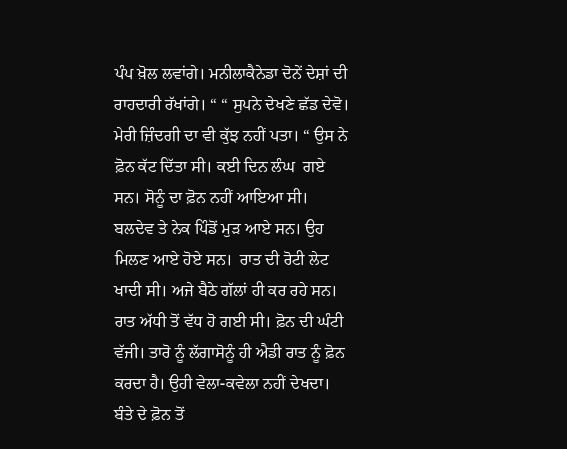ਪੰਪ ਖ਼ੋਲ ਲਵਾਂਗੇ। ਮਨੀਲਾਕੈਨੇਡਾ ਦੋਨੇਂ ਦੇਸ਼ਾਂ ਦੀ ਰਾਹਦਾਰੀ ਰੱਖਾਂਗੇ। “ “ ਸੁਪਨੇ ਦੇਖਣੇ ਛੱਡ ਦੇਵੋ। ਮੇਰੀ ਜ਼ਿੰਦਗੀ ਦਾ ਵੀ ਕੁੱਝ ਨਹੀਂ ਪਤਾ। “ ਉਸ ਨੇ ਫ਼ੋਨ ਕੱਟ ਦਿੱਤਾ ਸੀ। ਕਈ ਦਿਨ ਲੰਘ  ਗਏ ਸਨ। ਸੋਨੂੰ ਦਾ ਫ਼ੋਨ ਨਹੀਂ ਆਇਆ ਸੀ।
ਬਲਦੇਵ ਤੇ ਨੇਕ ਪਿੰਡੋਂ ਮੁੜ ਆਏ ਸਨ। ਉਹ ਮਿਲਣ ਆਏ ਹੋਏ ਸਨ।  ਰਾਤ ਦੀ ਰੋਟੀ ਲੇਟ ਖਾਦੀ ਸੀ। ਅਜੇ ਬੈਠੇ ਗੱਲਾਂ ਹੀ ਕਰ ਰਹੇ ਸਨ। ਰਾਤ ਅੱਧੀ ਤੋਂ ਵੱਧ ਹੋ ਗਈ ਸੀ। ਫ਼ੋਨ ਦੀ ਘੰਟੀ ਵੱਜੀ। ਤਾਰੋ ਨੂੰ ਲੱਗਾਸੋਨੂੰ ਹੀ ਐਡੀ ਰਾਤ ਨੂੰ ਫ਼ੋਨ ਕਰਦਾ ਹੈ। ਉਹੀ ਵੇਲਾ-ਕਵੇਲਾ ਨਹੀਂ ਦੇਖਦਾ। ਬੰਤੇ ਦੇ ਫ਼ੋਨ ਤੋਂ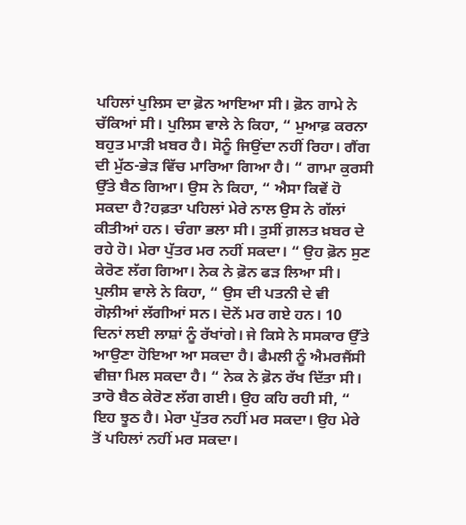ਪਹਿਲਾਂ ਪੁਲਿਸ ਦਾ ਫ਼ੋਨ ਆਇਆ ਸੀ। ਫ਼ੋਨ ਗਾਮੇ ਨੇ ਚੱਕਿਆਂ ਸੀ। ਪੁਲਿਸ ਵਾਲੇ ਨੇ ਕਿਹਾ, “ ਮੁਆਫ਼ ਕਰਨਾ ਬਹੁਤ ਮਾੜੀ ਖ਼ਬਰ ਹੈ। ਸੋਨੂੰ ਜਿਉਂਦਾ ਨਹੀਂ ਰਿਹਾ। ਗੈਂਗ ਦੀ ਮੁੱਠ-ਭੇੜ ਵਿੱਚ ਮਾਰਿਆ ਗਿਆ ਹੈ। “ ਗਾਮਾ ਕੁਰਸੀ ਉੱਤੇ ਬੈਠ ਗਿਆ। ਉਸ ਨੇ ਕਿਹਾ, “ ਐਸਾ ਕਿਵੇਂ ਹੋ ਸਕਦਾ ਹੈ?ਹਫ਼ਤਾ ਪਹਿਲਾਂ ਮੇਰੇ ਨਾਲ ਉਸ ਨੇ ਗੱਲਾਂ ਕੀਤੀਆਂ ਹਨ। ਚੰਗਾ ਭਲਾ ਸੀ। ਤੁਸੀਂ ਗ਼ਲਤ ਖ਼ਬਰ ਦੇ ਰਹੇ ਹੋ। ਮੇਰਾ ਪੁੱਤਰ ਮਰ ਨਹੀਂ ਸਕਦਾ। “ ਉਹ ਫ਼ੋਨ ਸੁਣ ਕੇਰੋਣ ਲੱਗ ਗਿਆ। ਨੇਕ ਨੇ ਫ਼ੋਨ ਫੜ ਲਿਆ ਸੀ। ਪੁਲੀਸ ਵਾਲੇ ਨੇ ਕਿਹਾ, “ ਉਸ ਦੀ ਪਤਨੀ ਦੇ ਵੀ ਗੋਲ਼ੀਆਂ ਲੱਗੀਆਂ ਸਨ। ਦੋਨੇਂ ਮਰ ਗਏ ਹਨ। 10 ਦਿਨਾਂ ਲਈ ਲਾਸ਼ਾਂ ਨੂੰ ਰੱਖਾਂਗੇ। ਜੇ ਕਿਸੇ ਨੇ ਸਸਕਾਰ ਉੱਤੇ ਆਉਣਾ ਹੋਇਆ ਆ ਸਕਦਾ ਹੈ। ਫੈਮਲੀ ਨੂੰ ਐਮਰਜੈਂਸੀ ਵੀਜ਼ਾ ਮਿਲ ਸਕਦਾ ਹੈ। “ ਨੇਕ ਨੇ ਫ਼ੋਨ ਰੱਖ ਦਿੱਤਾ ਸੀ। ਤਾਰੋ ਬੈਠ ਕੇਰੋਣ ਲੱਗ ਗਈ। ਉਹ ਕਹਿ ਰਹੀ ਸੀ, “ ਇਹ ਝੂਠ ਹੈ। ਮੇਰਾ ਪੁੱਤਰ ਨਹੀਂ ਮਰ ਸਕਦਾ। ਉਹ ਮੇਰੇ ਤੋਂ ਪਹਿਲਾਂ ਨਹੀਂ ਮਰ ਸਕਦਾ।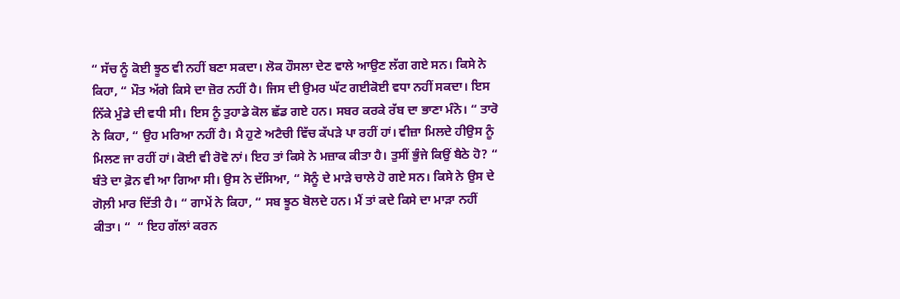“ ਸੱਚ ਨੂੰ ਕੋਈ ਝੂਠ ਵੀ ਨਹੀਂ ਬਣਾ ਸਕਦਾ। ਲੋਕ ਹੌਸਲਾ ਦੇਣ ਵਾਲੇ ਆਉਣ ਲੱਗ ਗਏ ਸਨ। ਕਿਸੇ ਨੇ ਕਿਹਾ, “ ਮੌਤ ਅੱਗੇ ਕਿਸੇ ਦਾ ਜ਼ੋਰ ਨਹੀਂ ਹੈ। ਜਿਸ ਦੀ ਉਮਰ ਘੱਟ ਗਈਕੋਈ ਵਧਾ ਨਹੀਂ ਸਕਦਾ। ਇਸ ਨਿੱਕੇ ਮੁੰਡੇ ਦੀ ਵਧੀ ਸੀ। ਇਸ ਨੂੰ ਤੁਹਾਡੇ ਕੋਲ ਛੱਡ ਗਏ ਹਨ। ਸਬਰ ਕਰਕੇ ਰੱਬ ਦਾ ਭਾਣਾ ਮੰਨੋ। “ ਤਾਰੋ ਨੇ ਕਿਹਾ, “ ਉਹ ਮਰਿਆ ਨਹੀਂ ਹੈ। ਮੈ ਹੁਣੇ ਅਟੈਚੀ ਵਿੱਚ ਕੱਪੜੇ ਪਾ ਰਹੀਂ ਹਾਂ। ਵੀਜ਼ਾ ਮਿਲਦੇ ਹੀਉਸ ਨੂੰ ਮਿਲਣ ਜਾ ਰਹੀਂ ਹਾਂ। ਕੋਈ ਵੀ ਰੋਵੋ ਨਾਂ। ਇਹ ਤਾਂ ਕਿਸੇ ਨੇ ਮਜ਼ਾਕ ਕੀਤਾ ਹੈ। ਤੁਸੀਂ ਭੁੰਜੇ ਕਿਉਂ ਬੈਠੇ ਹੋ? “ ਬੰਤੇ ਦਾ ਫ਼ੋਨ ਵੀ ਆ ਗਿਆ ਸੀ। ਉਸ ਨੇ ਦੱਸਿਆ, “ ਸੋਨੂੰ ਦੇ ਮਾੜੇ ਚਾਲੇ ਹੋ ਗਏ ਸਨ। ਕਿਸੇ ਨੇ ਉਸ ਦੇ ਗੋਲ਼ੀ ਮਾਰ ਦਿੱਤੀ ਹੈ। “ ਗਾਮੇਂ ਨੇ ਕਿਹਾ, “ ਸਬ ਝੂਠ ਬੋਲਦੇ ਹਨ। ਮੈਂ ਤਾਂ ਕਦੇ ਕਿਸੇ ਦਾ ਮਾੜਾ ਨਹੀਂ ਕੀਤਾ। “  “ ਇਹ ਗੱਲਾਂ ਕਰਨ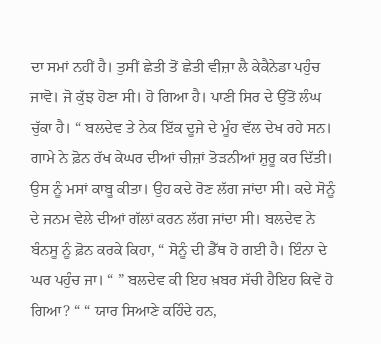ਦਾ ਸਮਾਂ ਨਹੀਂ ਹੈ। ਤੁਸੀਂ ਛੇਤੀ ਤੋਂ ਛੇਤੀ ਵੀਜ਼ਾ ਲੈ ਕੇਕੈਨੇਡਾ ਪਹੁੰਚ ਜਾਵੋ। ਜੋ ਕੁੱਝ ਹੋਣਾ ਸੀ। ਹੋ ਗਿਆ ਹੈ। ਪਾਣੀ ਸਿਰ ਦੇ ਉੱਤੋਂ ਲੰਘ ਚੁੱਕਾ ਹੈ। “ ਬਲਦੇਵ ਤੇ ਨੇਕ ਇੱਕ ਦੂਜੇ ਦੇ ਮੂੰਹ ਵੱਲ ਦੇਖ ਰਹੇ ਸਨ। ਗਾਮੇ ਨੇ ਫ਼ੋਨ ਰੱਖ ਕੇਘਰ ਦੀਆਂ ਚੀਜ਼ਾਂ ਤੋੜਨੀਆਂ ਸ਼ੁਰੂ ਕਰ ਦਿੱਤੀ। ਉਸ ਨੂੰ ਮਸਾਂ ਕਾਬੂ ਕੀਤਾ। ਉਹ ਕਦੇ ਰੋਣ ਲੱਗ ਜਾਂਦਾ ਸੀ। ਕਦੇ ਸੋਨੂੰ ਦੇ ਜਨਮ ਵੇਲੇ ਦੀਆਂ ਗੱਲਾਂ ਕਰਨ ਲੱਗ ਜਾਂਦਾ ਸੀ। ਬਲਦੇਵ ਨੇ ਬੰਨਸੂ ਨੂੰ ਫ਼ੋਨ ਕਰਕੇ ਕਿਹਾ, “ ਸੋਨੂੰ ਦੀ ਡੈੱਥ ਹੋ ਗਈ ਹੈ। ਇੰਨਾ ਦੇ ਘਰ ਪਹੁੰਚ ਜਾ। “ ” ਬਲਦੇਵ ਕੀ ਇਹ ਖ਼ਬਰ ਸੱਚੀ ਹੈਇਹ ਕਿਵੇਂ ਹੋ ਗਿਆ? “ “ ਯਾਰ ਸਿਆਣੇ ਕਹਿੰਦੇ ਹਨ,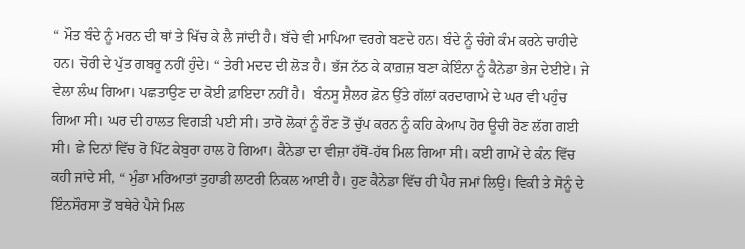“ ਮੌਤ ਬੰਦੇ ਨੂੰ ਮਰਨ ਦੀ ਥਾਂ ਤੇ ਖਿੱਚ ਕੇ ਲੈ ਜਾਂਦੀ ਹੈ। ਬੱਚੇ ਵੀ ਮਾਪਿਆ ਵਰਗੇ ਬਣਦੇ ਹਨ। ਬੰਦੇ ਨੂੰ ਚੰਗੇ ਕੰਮ ਕਰਨੇ ਚਾਹੀਦੇ ਹਨ। ਚੋਰੀ ਦੇ ਪੁੱਤ ਗਬਰੂ ਨਹੀਂ ਹੁੰਦੇ। “ ਤੇਰੀ ਮਦਦ ਦੀ ਲੋੜ ਹੈ। ਭੱਜ ਨੱਠ ਕੇ ਕਾਗ਼ਜ਼ ਬਣਾ ਕੇਇੰਨਾ ਨੂੰ ਕੈਨੇਡਾ ਭੇਜ ਦੇਈਏ। ਜੇ ਵੇਲਾ ਲੰਘ ਗਿਆ। ਪਛਤਾਉਣ ਦਾ ਕੋਈ ਫ਼ਾਇਦਾ ਨਹੀਂ ਹੈ।  ਬੰਨਸੂ ਸ਼ੈਲਰ ਫ਼ੋਨ ਉੱਤੇ ਗੱਲਾਂ ਕਰਦਾਗਾਮੇ ਦੇ ਘਰ ਵੀ ਪਹੁੰਚ ਗਿਆ ਸੀ। ਘਰ ਦੀ ਹਾਲਤ ਵਿਗੜੀ ਪਈ ਸੀ। ਤਾਰੋ ਲੋਕਾਂ ਨੂੰ ਰੌਣ ਤੋਂ ਚੁੱਪ ਕਰਨ ਨੂੰ ਕਹਿ ਕੇਆਪ ਹੋਰ ਊਚੀ ਰੋਣ ਲੱਗ ਗਈ ਸੀ। ਛੇ ਦਿਨਾਂ ਵਿੱਚ ਰੋ ਪਿੱਟ ਕੇਬੁਰਾ ਹਾਲ ਹੋ ਗਿਆ। ਕੈਨੇਡਾ ਦਾ ਵੀਜ਼ਾ ਹੱਥੋਂ-ਹੱਥ ਮਿਲ ਗਿਆ ਸੀ। ਕਈ ਗਾਮੇਂ ਦੇ ਕੰਨ ਵਿੱਚ ਕਹੀ ਜਾਂਦੇ ਸੀ, “ ਮੁੰਡਾ ਮਰਿਆਤਾਂ ਤੁਹਾਡੀ ਲਾਟਰੀ ਨਿਕਲ ਆਈ ਹੈ। ਹੁਣ ਕੈਨੇਡਾ ਵਿੱਚ ਹੀ ਪੈਰ ਜਮਾਂ ਲਿਉ। ਵਿਕੀ ਤੇ ਸੋਨੂੰ ਦੇ ਇੰਨਸੌਰਸਾ ਤੋਂ ਬਥੇਰੇ ਪੈਸੇ ਮਿਲ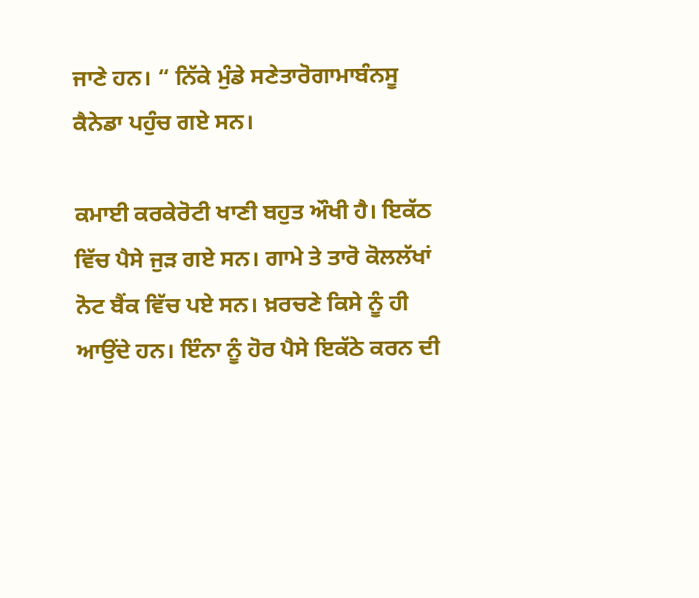ਜਾਣੇ ਹਨ। “ ਨਿੱਕੇ ਮੁੰਡੇ ਸਣੇਤਾਰੋਗਾਮਾਬੰਨਸੂ ਕੈਨੇਡਾ ਪਹੁੰਚ ਗਏ ਸਨ।

ਕਮਾਈ ਕਰਕੇਰੋਟੀ ਖਾਣੀ ਬਹੁਤ ਔਖੀ ਹੈ। ਇਕੱਠ ਵਿੱਚ ਪੈਸੇ ਜੁੜ ਗਏ ਸਨ। ਗਾਮੇ ਤੇ ਤਾਰੋ ਕੋਲਲੱਖਾਂ ਨੋਟ ਬੈਂਕ ਵਿੱਚ ਪਏ ਸਨ। ਖ਼ਰਚਣੇ ਕਿਸੇ ਨੂੰ ਹੀ ਆਉਂਦੇ ਹਨ। ਇੰਨਾ ਨੂੰ ਹੋਰ ਪੈਸੇ ਇਕੱਠੇ ਕਰਨ ਦੀ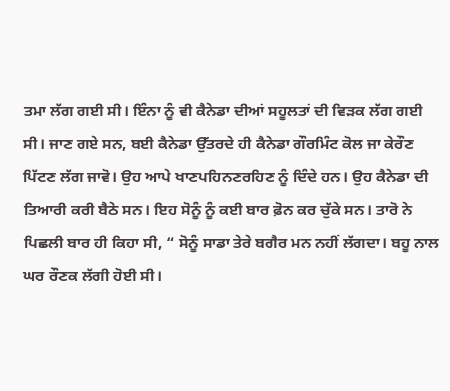ਤਮਾ ਲੱਗ ਗਈ ਸੀ। ਇੰਨਾ ਨੂੰ ਵੀ ਕੈਨੇਡਾ ਦੀਆਂ ਸਹੂਲਤਾਂ ਦੀ ਵਿੜਕ ਲੱਗ ਗਈ ਸੀ। ਜਾਣ ਗਏ ਸਨ, ਬਈ ਕੈਨੇਡਾ ਉੱਤਰਦੇ ਹੀ ਕੈਨੇਡਾ ਗੌਰਮਿੰਟ ਕੋਲ ਜਾ ਕੇਰੌਣ ਪਿੱਟਣ ਲੱਗ ਜਾਵੋ। ਉਹ ਆਪੇ ਖਾਣਪਹਿਨਣਰਹਿਣ ਨੂੰ ਦਿੰਦੇ ਹਨ। ਉਹ ਕੈਨੇਡਾ ਦੀ ਤਿਆਰੀ ਕਰੀ ਬੈਠੇ ਸਨ। ਇਹ ਸੋਨੂੰ ਨੂੰ ਕਈ ਬਾਰ ਫ਼ੋਨ ਕਰ ਚੁੱਕੇ ਸਨ। ਤਾਰੋ ਨੇ ਪਿਛਲੀ ਬਾਰ ਹੀ ਕਿਹਾ ਸੀ, “ ਸੋਨੂੰ ਸਾਡਾ ਤੇਰੇ ਬਗੈਰ ਮਨ ਨਹੀਂ ਲੱਗਦਾ। ਬਹੂ ਨਾਲ ਘਰ ਰੌਣਕ ਲੱਗੀ ਹੋਈ ਸੀ।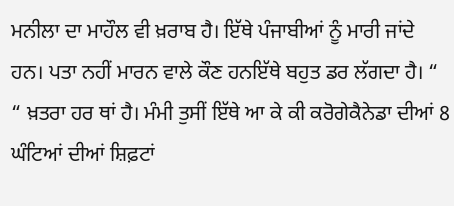ਮਨੀਲਾ ਦਾ ਮਾਹੌਲ ਵੀ ਖ਼ਰਾਬ ਹੈ। ਇੱਥੇ ਪੰਜਾਬੀਆਂ ਨੂੰ ਮਾਰੀ ਜਾਂਦੇ ਹਨ। ਪਤਾ ਨਹੀਂ ਮਾਰਨ ਵਾਲੇ ਕੌਣ ਹਨਇੱਥੇ ਬਹੁਤ ਡਰ ਲੱਗਦਾ ਹੈ। “ “ ਖ਼ਤਰਾ ਹਰ ਥਾਂ ਹੈ। ਮੰਮੀ ਤੁਸੀਂ ਇੱਥੇ ਆ ਕੇ ਕੀ ਕਰੋਗੇਕੈਨੇਡਾ ਦੀਆਂ 8 ਘੰਟਿਆਂ ਦੀਆਂ ਸ਼ਿਫ਼ਟਾਂ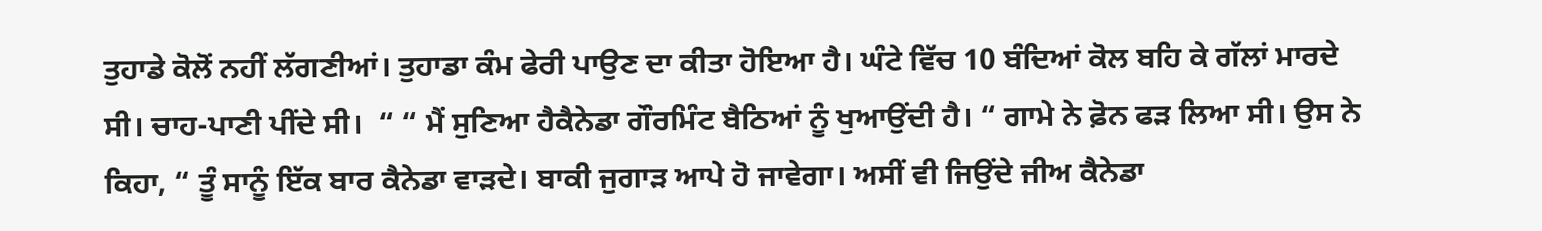ਤੁਹਾਡੇ ਕੋਲੋਂ ਨਹੀਂ ਲੱਗਣੀਆਂ। ਤੁਹਾਡਾ ਕੰਮ ਫੇਰੀ ਪਾਉਣ ਦਾ ਕੀਤਾ ਹੋਇਆ ਹੈ। ਘੰਟੇ ਵਿੱਚ 10 ਬੰਦਿਆਂ ਕੋਲ ਬਹਿ ਕੇ ਗੱਲਾਂ ਮਾਰਦੇ ਸੀ। ਚਾਹ-ਪਾਣੀ ਪੀਂਦੇ ਸੀ।  “ “ ਮੈਂ ਸੁਣਿਆ ਹੈਕੈਨੇਡਾ ਗੌਰਮਿੰਟ ਬੈਠਿਆਂ ਨੂੰ ਖੁਆਉਂਦੀ ਹੈ। “ ਗਾਮੇ ਨੇ ਫ਼ੋਨ ਫੜ ਲਿਆ ਸੀ। ਉਸ ਨੇ ਕਿਹਾ, “ ਤੂੰ ਸਾਨੂੰ ਇੱਕ ਬਾਰ ਕੈਨੇਡਾ ਵਾੜਦੇ। ਬਾਕੀ ਜੁਗਾੜ ਆਪੇ ਹੋ ਜਾਵੇਗਾ। ਅਸੀਂ ਵੀ ਜਿਉਂਦੇ ਜੀਅ ਕੈਨੇਡਾ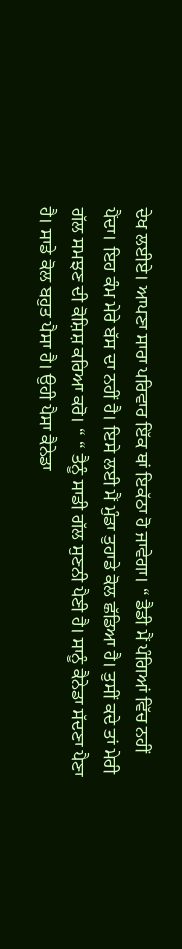ਦੇਖ ਲਈਏ। ਆਪਣਾ ਸਾਰਾ ਪਰਿਵਾਰ ਇੱਕ ਥਾਂ ਇਕੱਠਾ ਹੋ ਜਾਵੇਗਾ। “ ਡੈਡੀ ਮੈਂ ਪੰਗਿਆਂ ਵਿੱਚ ਨਹੀਂ ਪੈਂਦਾ। ਇਹ ਕੰਮ ਮੇਰੇ ਬੱਸ ਦਾ ਨਹੀਂ ਹੈ। ਇਸੇ ਲਈ ਮੈਂ ਮੁੰਡਾ ਤੁਹਾਡੇ ਕੋਲ ਛੱਡਿਆ ਹੈ। ਤੁਸੀਂ ਕਦੇ ਤਾਂ ਮੇਰੀ ਗੱਲ ਸਮਝਣ ਦੀ ਕੋਸ਼ਿਸ਼ ਕਰਿਆ ਕਰੋ। “ “ ਤੈਨੂੰ ਸਾਡੀ ਗੱਲ ਸੁਣਨੀ ਪੈਣੀ ਹੈ। ਸਾਨੂੰ ਕੈਨੇਡਾ ਸੱਦਣਾ ਪੈਣਾ ਹੈ। ਸਾਡੇ ਕੋਲ ਬਹੁਤ ਪੈਸਾ ਹੈ। ਉਹੀ ਪੈਸਾ ਕੈਨੇਡਾ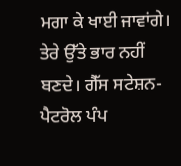ਮਗਾ ਕੇ ਖਾਈ ਜਾਵਾਂਗੇ। ਤੇਰੇ ਉੱਤੇ ਭਾਰ ਨਹੀਂ ਬਣਦੇ। ਗੈੱਸ ਸਟੇਸ਼ਨ-ਪੈਟਰੋਲ ਪੰਪ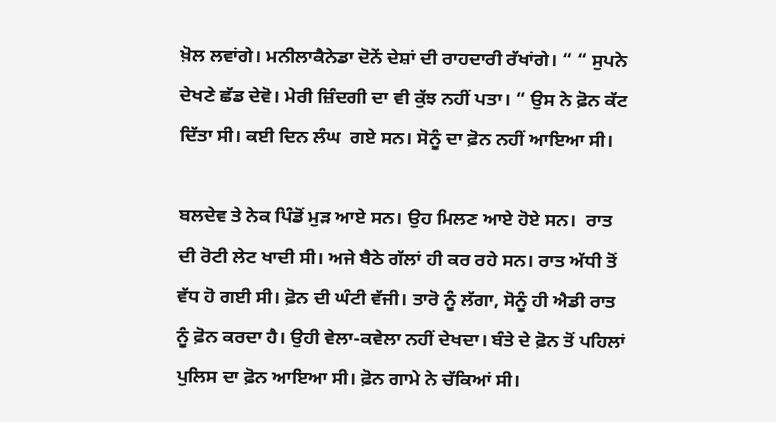ਖ਼ੋਲ ਲਵਾਂਗੇ। ਮਨੀਲਾਕੈਨੇਡਾ ਦੋਨੇਂ ਦੇਸ਼ਾਂ ਦੀ ਰਾਹਦਾਰੀ ਰੱਖਾਂਗੇ। “ “ ਸੁਪਨੇ ਦੇਖਣੇ ਛੱਡ ਦੇਵੋ। ਮੇਰੀ ਜ਼ਿੰਦਗੀ ਦਾ ਵੀ ਕੁੱਝ ਨਹੀਂ ਪਤਾ। “ ਉਸ ਨੇ ਫ਼ੋਨ ਕੱਟ ਦਿੱਤਾ ਸੀ। ਕਈ ਦਿਨ ਲੰਘ  ਗਏ ਸਨ। ਸੋਨੂੰ ਦਾ ਫ਼ੋਨ ਨਹੀਂ ਆਇਆ ਸੀ।

ਬਲਦੇਵ ਤੇ ਨੇਕ ਪਿੰਡੋਂ ਮੁੜ ਆਏ ਸਨ। ਉਹ ਮਿਲਣ ਆਏ ਹੋਏ ਸਨ।  ਰਾਤ ਦੀ ਰੋਟੀ ਲੇਟ ਖਾਦੀ ਸੀ। ਅਜੇ ਬੈਠੇ ਗੱਲਾਂ ਹੀ ਕਰ ਰਹੇ ਸਨ। ਰਾਤ ਅੱਧੀ ਤੋਂ ਵੱਧ ਹੋ ਗਈ ਸੀ। ਫ਼ੋਨ ਦੀ ਘੰਟੀ ਵੱਜੀ। ਤਾਰੋ ਨੂੰ ਲੱਗਾ, ਸੋਨੂੰ ਹੀ ਐਡੀ ਰਾਤ ਨੂੰ ਫ਼ੋਨ ਕਰਦਾ ਹੈ। ਉਹੀ ਵੇਲਾ-ਕਵੇਲਾ ਨਹੀਂ ਦੇਖਦਾ। ਬੰਤੇ ਦੇ ਫ਼ੋਨ ਤੋਂ ਪਹਿਲਾਂ ਪੁਲਿਸ ਦਾ ਫ਼ੋਨ ਆਇਆ ਸੀ। ਫ਼ੋਨ ਗਾਮੇ ਨੇ ਚੱਕਿਆਂ ਸੀ।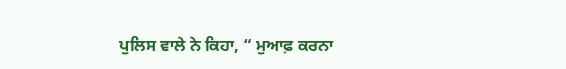ਪੁਲਿਸ ਵਾਲੇ ਨੇ ਕਿਹਾ, “ ਮੁਆਫ਼ ਕਰਨਾ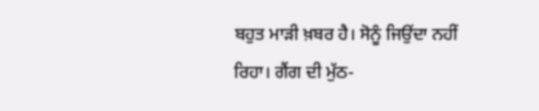ਬਹੁਤ ਮਾੜੀ ਖ਼ਬਰ ਹੈ। ਸੋਨੂੰ ਜਿਉਂਦਾ ਨਹੀਂ ਰਿਹਾ। ਗੈਂਗ ਦੀ ਮੁੱਠ-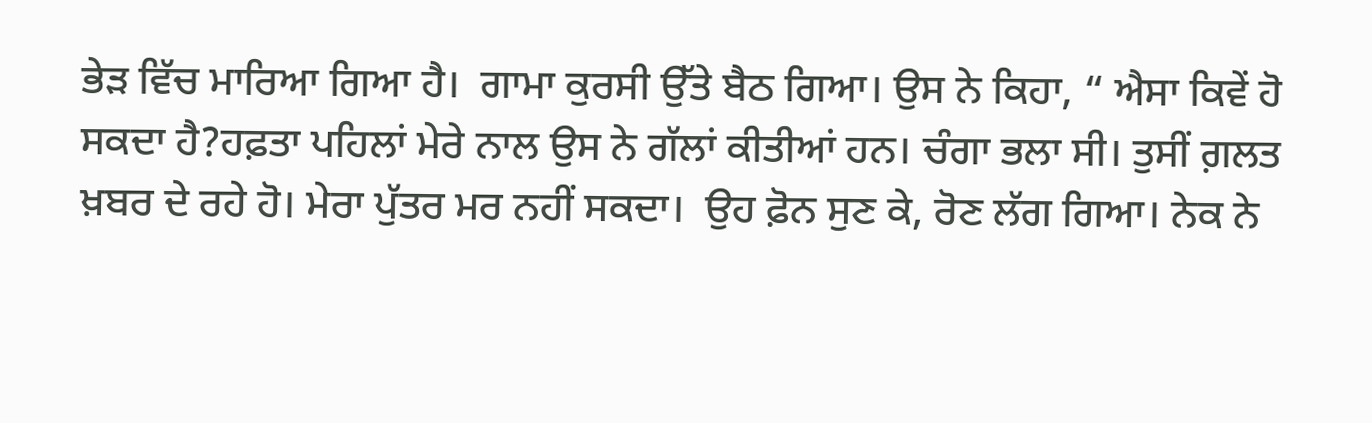ਭੇੜ ਵਿੱਚ ਮਾਰਿਆ ਗਿਆ ਹੈ।  ਗਾਮਾ ਕੁਰਸੀ ਉੱਤੇ ਬੈਠ ਗਿਆ। ਉਸ ਨੇ ਕਿਹਾ, “ ਐਸਾ ਕਿਵੇਂ ਹੋ ਸਕਦਾ ਹੈ?ਹਫ਼ਤਾ ਪਹਿਲਾਂ ਮੇਰੇ ਨਾਲ ਉਸ ਨੇ ਗੱਲਾਂ ਕੀਤੀਆਂ ਹਨ। ਚੰਗਾ ਭਲਾ ਸੀ। ਤੁਸੀਂ ਗ਼ਲਤ ਖ਼ਬਰ ਦੇ ਰਹੇ ਹੋ। ਮੇਰਾ ਪੁੱਤਰ ਮਰ ਨਹੀਂ ਸਕਦਾ।  ਉਹ ਫ਼ੋਨ ਸੁਣ ਕੇ, ਰੋਣ ਲੱਗ ਗਿਆ। ਨੇਕ ਨੇ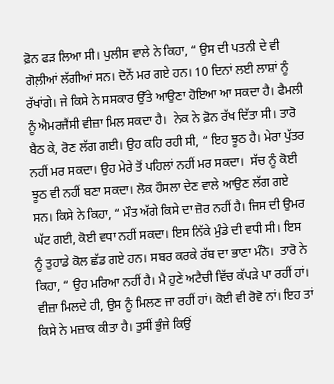ਫ਼ੋਨ ਫੜ ਲਿਆ ਸੀ। ਪੁਲੀਸ ਵਾਲੇ ਨੇ ਕਿਹਾ, “ ਉਸ ਦੀ ਪਤਨੀ ਦੇ ਵੀ ਗੋਲ਼ੀਆਂ ਲੱਗੀਆਂ ਸਨ। ਦੋਨੇਂ ਮਰ ਗਏ ਹਨ। 10 ਦਿਨਾਂ ਲਈ ਲਾਸ਼ਾਂ ਨੂੰ ਰੱਖਾਂਗੇ। ਜੇ ਕਿਸੇ ਨੇ ਸਸਕਾਰ ਉੱਤੇ ਆਉਣਾ ਹੋਇਆ ਆ ਸਕਦਾ ਹੈ। ਫੈਮਲੀ ਨੂੰ ਐਮਰਜੈਂਸੀ ਵੀਜ਼ਾ ਮਿਲ ਸਕਦਾ ਹੈ।  ਨੇਕ ਨੇ ਫ਼ੋਨ ਰੱਖ ਦਿੱਤਾ ਸੀ। ਤਾਰੋ ਬੈਠ ਕੇ, ਰੋਣ ਲੱਗ ਗਈ। ਉਹ ਕਹਿ ਰਹੀ ਸੀ, “ ਇਹ ਝੂਠ ਹੈ। ਮੇਰਾ ਪੁੱਤਰ ਨਹੀਂ ਮਰ ਸਕਦਾ। ਉਹ ਮੇਰੇ ਤੋਂ ਪਹਿਲਾਂ ਨਹੀਂ ਮਰ ਸਕਦਾ।  ਸੱਚ ਨੂੰ ਕੋਈ ਝੂਠ ਵੀ ਨਹੀਂ ਬਣਾ ਸਕਦਾ। ਲੋਕ ਹੌਸਲਾ ਦੇਣ ਵਾਲੇ ਆਉਣ ਲੱਗ ਗਏ ਸਨ। ਕਿਸੇ ਨੇ ਕਿਹਾ, “ ਮੌਤ ਅੱਗੇ ਕਿਸੇ ਦਾ ਜ਼ੋਰ ਨਹੀਂ ਹੈ। ਜਿਸ ਦੀ ਉਮਰ ਘੱਟ ਗਈ, ਕੋਈ ਵਧਾ ਨਹੀਂ ਸਕਦਾ। ਇਸ ਨਿੱਕੇ ਮੁੰਡੇ ਦੀ ਵਧੀ ਸੀ। ਇਸ ਨੂੰ ਤੁਹਾਡੇ ਕੋਲ ਛੱਡ ਗਏ ਹਨ। ਸਬਰ ਕਰਕੇ ਰੱਬ ਦਾ ਭਾਣਾ ਮੰਨੋ।  ਤਾਰੋ ਨੇ ਕਿਹਾ, “ ਉਹ ਮਰਿਆ ਨਹੀਂ ਹੈ। ਮੈ ਹੁਣੇ ਅਟੈਚੀ ਵਿੱਚ ਕੱਪੜੇ ਪਾ ਰਹੀਂ ਹਾਂ। ਵੀਜ਼ਾ ਮਿਲਦੇ ਹੀ, ਉਸ ਨੂੰ ਮਿਲਣ ਜਾ ਰਹੀਂ ਹਾਂ। ਕੋਈ ਵੀ ਰੋਵੋ ਨਾਂ। ਇਹ ਤਾਂ ਕਿਸੇ ਨੇ ਮਜ਼ਾਕ ਕੀਤਾ ਹੈ। ਤੁਸੀਂ ਭੁੰਜੇ ਕਿਉਂ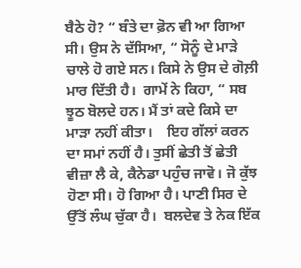ਬੈਠੇ ਹੋ? “ ਬੰਤੇ ਦਾ ਫ਼ੋਨ ਵੀ ਆ ਗਿਆ ਸੀ। ਉਸ ਨੇ ਦੱਸਿਆ, “ ਸੋਨੂੰ ਦੇ ਮਾੜੇ ਚਾਲੇ ਹੋ ਗਏ ਸਨ। ਕਿਸੇ ਨੇ ਉਸ ਦੇ ਗੋਲ਼ੀ ਮਾਰ ਦਿੱਤੀ ਹੈ।  ਗਾਮੇਂ ਨੇ ਕਿਹਾ, “ ਸਬ ਝੂਠ ਬੋਲਦੇ ਹਨ। ਮੈਂ ਤਾਂ ਕਦੇ ਕਿਸੇ ਦਾ ਮਾੜਾ ਨਹੀਂ ਕੀਤਾ।    ਇਹ ਗੱਲਾਂ ਕਰਨ ਦਾ ਸਮਾਂ ਨਹੀਂ ਹੈ। ਤੁਸੀਂ ਛੇਤੀ ਤੋਂ ਛੇਤੀ ਵੀਜ਼ਾ ਲੈ ਕੇ, ਕੈਨੇਡਾ ਪਹੁੰਚ ਜਾਵੋ। ਜੋ ਕੁੱਝ ਹੋਣਾ ਸੀ। ਹੋ ਗਿਆ ਹੈ। ਪਾਣੀ ਸਿਰ ਦੇ ਉੱਤੋਂ ਲੰਘ ਚੁੱਕਾ ਹੈ।  ਬਲਦੇਵ ਤੇ ਨੇਕ ਇੱਕ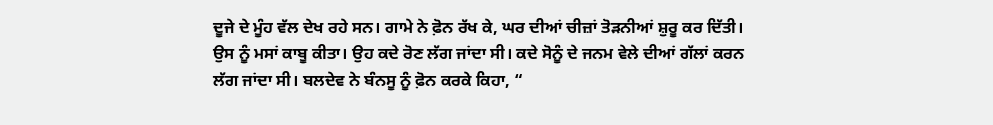ਦੂਜੇ ਦੇ ਮੂੰਹ ਵੱਲ ਦੇਖ ਰਹੇ ਸਨ। ਗਾਮੇ ਨੇ ਫ਼ੋਨ ਰੱਖ ਕੇ, ਘਰ ਦੀਆਂ ਚੀਜ਼ਾਂ ਤੋੜਨੀਆਂ ਸ਼ੁਰੂ ਕਰ ਦਿੱਤੀ। ਉਸ ਨੂੰ ਮਸਾਂ ਕਾਬੂ ਕੀਤਾ। ਉਹ ਕਦੇ ਰੋਣ ਲੱਗ ਜਾਂਦਾ ਸੀ। ਕਦੇ ਸੋਨੂੰ ਦੇ ਜਨਮ ਵੇਲੇ ਦੀਆਂ ਗੱਲਾਂ ਕਰਨ ਲੱਗ ਜਾਂਦਾ ਸੀ। ਬਲਦੇਵ ਨੇ ਬੰਨਸੂ ਨੂੰ ਫ਼ੋਨ ਕਰਕੇ ਕਿਹਾ, “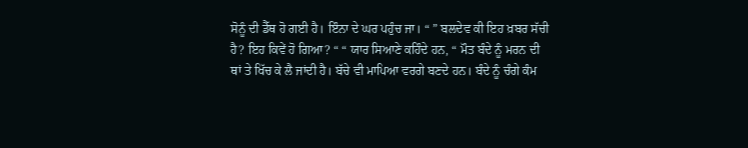ਸੋਨੂੰ ਦੀ ਡੈੱਥ ਹੋ ਗਈ ਹੈ। ਇੰਨਾ ਦੇ ਘਰ ਪਹੁੰਚ ਜਾ। “ ” ਬਲਦੇਵ ਕੀ ਇਹ ਖ਼ਬਰ ਸੱਚੀ ਹੈ? ਇਹ ਕਿਵੇਂ ਹੋ ਗਿਆ? “ “ ਯਾਰ ਸਿਆਣੇ ਕਹਿੰਦੇ ਹਨ, “ ਮੌਤ ਬੰਦੇ ਨੂੰ ਮਰਨ ਦੀ ਥਾਂ ਤੇ ਖਿੱਚ ਕੇ ਲੈ ਜਾਂਦੀ ਹੈ। ਬੱਚੇ ਵੀ ਮਾਪਿਆ ਵਰਗੇ ਬਣਦੇ ਹਨ। ਬੰਦੇ ਨੂੰ ਚੰਗੇ ਕੰਮ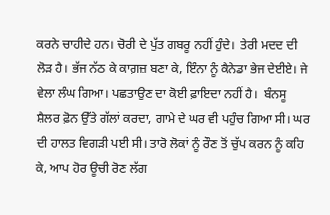ਕਰਨੇ ਚਾਹੀਦੇ ਹਨ। ਚੋਰੀ ਦੇ ਪੁੱਤ ਗਬਰੂ ਨਹੀਂ ਹੁੰਦੇ।  ਤੇਰੀ ਮਦਦ ਦੀ ਲੋੜ ਹੈ। ਭੱਜ ਨੱਠ ਕੇ ਕਾਗ਼ਜ਼ ਬਣਾ ਕੇ, ਇੰਨਾ ਨੂੰ ਕੈਨੇਡਾ ਭੇਜ ਦੇਈਏ। ਜੇ ਵੇਲਾ ਲੰਘ ਗਿਆ। ਪਛਤਾਉਣ ਦਾ ਕੋਈ ਫ਼ਾਇਦਾ ਨਹੀਂ ਹੈ।  ਬੰਨਸੂ ਸ਼ੈਲਰ ਫ਼ੋਨ ਉੱਤੇ ਗੱਲਾਂ ਕਰਦਾ, ਗਾਮੇ ਦੇ ਘਰ ਵੀ ਪਹੁੰਚ ਗਿਆ ਸੀ। ਘਰ ਦੀ ਹਾਲਤ ਵਿਗੜੀ ਪਈ ਸੀ। ਤਾਰੋ ਲੋਕਾਂ ਨੂੰ ਰੌਣ ਤੋਂ ਚੁੱਪ ਕਰਨ ਨੂੰ ਕਹਿ ਕੇ, ਆਪ ਹੋਰ ਊਚੀ ਰੋਣ ਲੱਗ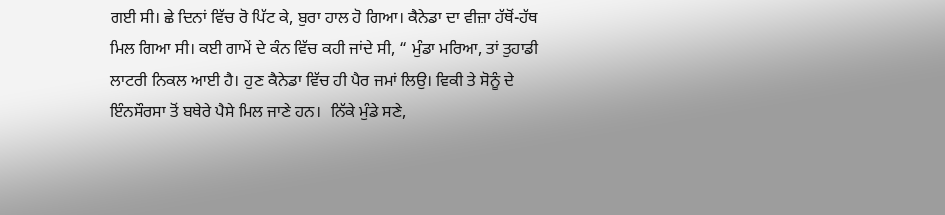ਗਈ ਸੀ। ਛੇ ਦਿਨਾਂ ਵਿੱਚ ਰੋ ਪਿੱਟ ਕੇ, ਬੁਰਾ ਹਾਲ ਹੋ ਗਿਆ। ਕੈਨੇਡਾ ਦਾ ਵੀਜ਼ਾ ਹੱਥੋਂ-ਹੱਥ ਮਿਲ ਗਿਆ ਸੀ। ਕਈ ਗਾਮੇਂ ਦੇ ਕੰਨ ਵਿੱਚ ਕਹੀ ਜਾਂਦੇ ਸੀ, “ ਮੁੰਡਾ ਮਰਿਆ, ਤਾਂ ਤੁਹਾਡੀ ਲਾਟਰੀ ਨਿਕਲ ਆਈ ਹੈ। ਹੁਣ ਕੈਨੇਡਾ ਵਿੱਚ ਹੀ ਪੈਰ ਜਮਾਂ ਲਿਉ। ਵਿਕੀ ਤੇ ਸੋਨੂੰ ਦੇ ਇੰਨਸੌਰਸਾ ਤੋਂ ਬਥੇਰੇ ਪੈਸੇ ਮਿਲ ਜਾਣੇ ਹਨ।  ਨਿੱਕੇ ਮੁੰਡੇ ਸਣੇ,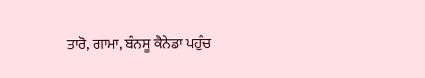ਤਾਰੋ, ਗਾਮਾ, ਬੰਨਸੂ ਕੈਨੇਡਾ ਪਹੁੰਚ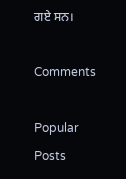ਗਏ ਸਨ।

Comments

Popular Posts